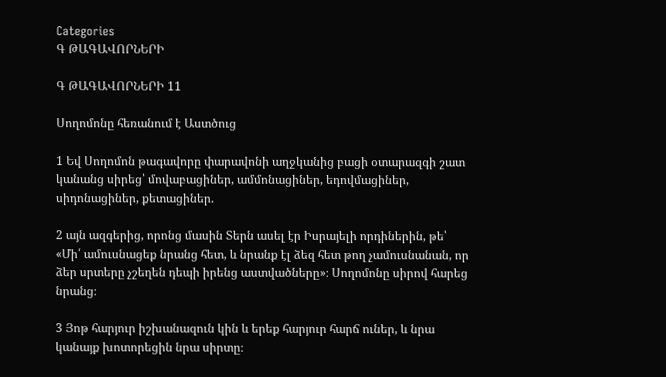Categories
Գ ԹԱԳԱՎՈՐՆԵՐԻ

Գ ԹԱԳԱՎՈՐՆԵՐԻ 11

Սողոմոնը հեռանում է Աստծուց

1 Եվ Սողոմոն թագավորը փարավոնի աղջկանից բացի օտարազգի շատ կանանց սիրեց՝ մովաբացիներ, ամմոնացիներ, եդովմացիներ, սիդոնացիներ, քետացիներ.

2 այն ազգերից, որոնց մասին Տերն ասել էր Իսրայելի որդիներին, թե՝ «Մի՛ ամուսնացեք նրանց հետ, և նրանք էլ ձեզ հետ թող չամուսնանան, որ ձեր սրտերը չշեղեն դեպի իրենց աստվածները»։ Սողոմոնը սիրով հարեց նրանց։

3 Յոթ հարյուր իշխանազուն կին և երեք հարյուր հարճ ուներ, և նրա կանայք խոտորեցին նրա սիրտը։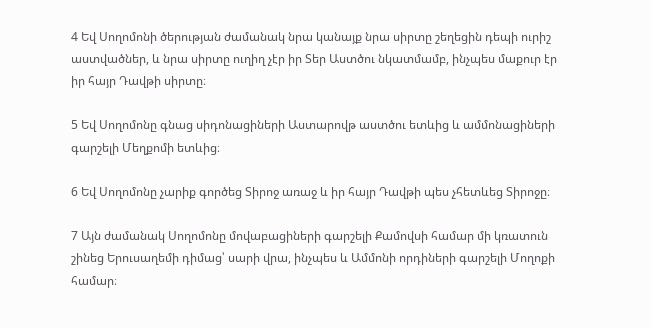4 Եվ Սողոմոնի ծերության ժամանակ նրա կանայք նրա սիրտը շեղեցին դեպի ուրիշ աստվածներ, և նրա սիրտը ուղիղ չէր իր Տեր Աստծու նկատմամբ, ինչպես մաքուր էր իր հայր Դավթի սիրտը։

5 Եվ Սողոմոնը գնաց սիդոնացիների Աստարովթ աստծու ետևից և ամմոնացիների գարշելի Մեղքոմի ետևից։

6 Եվ Սողոմոնը չարիք գործեց Տիրոջ առաջ և իր հայր Դավթի պես չհետևեց Տիրոջը։

7 Այն ժամանակ Սողոմոնը մովաբացիների գարշելի Քամովսի համար մի կռատուն շինեց Երուսաղեմի դիմաց՝ սարի վրա, ինչպես և Ամմոնի որդիների գարշելի Մողոքի համար։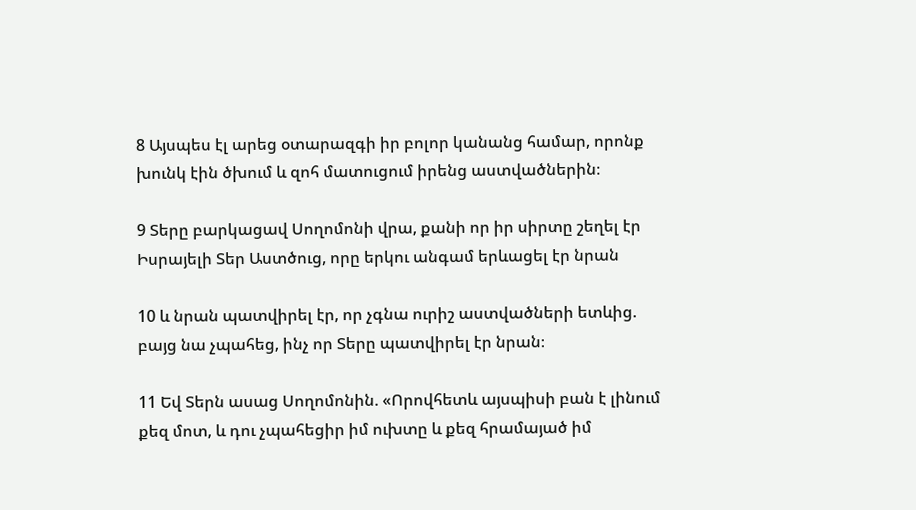8 Այսպես էլ արեց օտարազգի իր բոլոր կանանց համար, որոնք խունկ էին ծխում և զոհ մատուցում իրենց աստվածներին։

9 Տերը բարկացավ Սողոմոնի վրա, քանի որ իր սիրտը շեղել էր Իսրայելի Տեր Աստծուց, որը երկու անգամ երևացել էր նրան

10 և նրան պատվիրել էր, որ չգնա ուրիշ աստվածների ետևից. բայց նա չպահեց, ինչ որ Տերը պատվիրել էր նրան։

11 Եվ Տերն ասաց Սողոմոնին. «Որովհետև այսպիսի բան է լինում քեզ մոտ, և դու չպահեցիր իմ ուխտը և քեզ հրամայած իմ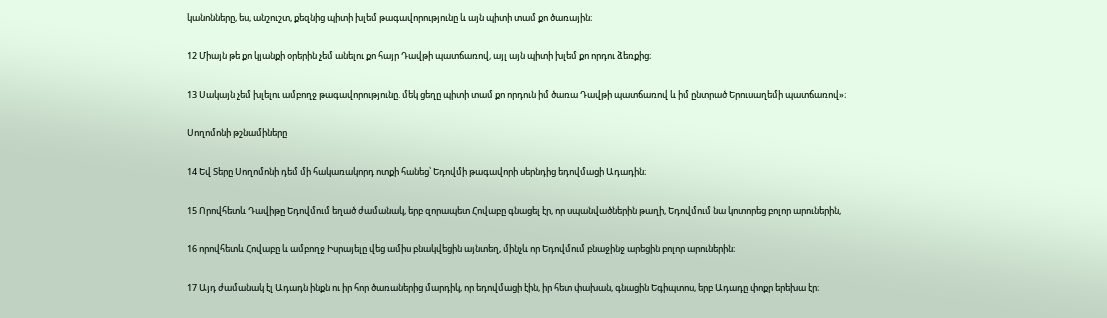կանոնները, ես, անշուշտ, քեզնից պիտի խլեմ թագավորությունը և այն պիտի տամ քո ծառային։

12 Միայն թե քո կյանքի օրերին չեմ անելու քո հայր Դավթի պատճառով, այլ այն պիտի խլեմ քո որդու ձեռքից։

13 Սակայն չեմ խլելու ամբողջ թագավորությունը. մեկ ցեղը պիտի տամ քո որդուն իմ ծառա Դավթի պատճառով և իմ ընտրած Երուսաղեմի պատճառով»։

Սողոմոնի թշնամիները

14 Եվ Տերը Սողոմոնի դեմ մի հակառակորդ ոտքի հանեց՝ Եդովմի թագավորի սերնդից եդովմացի Ադադին։

15 Որովհետև Դավիթը Եդովմում եղած ժամանակ, երբ զորապետ Հովաբը գնացել էր, որ սպանվածներին թաղի, Եդովմում նա կոտորեց բոլոր արուներին,

16 որովհետև Հովաբը և ամբողջ Իսրայելը վեց ամիս բնակվեցին այնտեղ, մինչև որ Եդովմում բնաջինջ արեցին բոլոր արուներին։

17 Այդ ժամանակ էլ Ադադն ինքն ու իր հոր ծառաներից մարդիկ, որ եդովմացի էին, իր հետ փախան, գնացին Եգիպտոս, երբ Ադադը փոքր երեխա էր։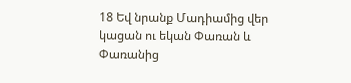18 Եվ նրանք Մադիամից վեր կացան ու եկան Փառան և Փառանից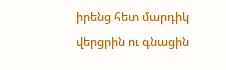իրենց հետ մարդիկ վերցրին ու գնացին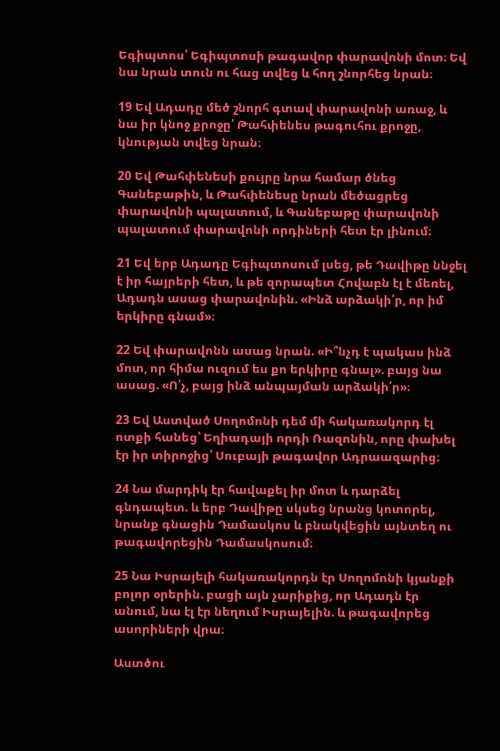Եգիպտոս՝ Եգիպտոսի թագավոր փարավոնի մոտ։ Եվ նա նրան տուն ու հաց տվեց և հող շնորհեց նրան։

19 Եվ Ադադը մեծ շնորհ գտավ փարավոնի առաջ, և նա իր կնոջ քրոջը՝ Թահփենես թագուհու քրոջը, կնության տվեց նրան։

20 Եվ Թահփենեսի քույրը նրա համար ծնեց Գանեբաթին, և Թահփենեսը նրան մեծացրեց փարավոնի պալատում, և Գանեբաթը փարավոնի պալատում փարավոնի որդիների հետ էր լինում։

21 Եվ երբ Ադադը Եգիպտոսում լսեց, թե Դավիթը ննջել է իր հայրերի հետ, և թե զորապետ Հովաբն էլ է մեռել, Ադադն ասաց փարավոնին. «Ինձ արձակի՛ր, որ իմ երկիրը գնամ»։

22 Եվ փարավոնն ասաց նրան. «Ի՞նչդ է պակաս ինձ մոտ, որ հիմա ուզում ես քո երկիրը գնալ». բայց նա ասաց. «Ո՛չ, բայց ինձ անպայման արձակի՛ր»։

23 Եվ Աստված Սողոմոնի դեմ մի հակառակորդ էլ ոտքի հանեց՝ Եղիադայի որդի Ռազոնին, որը փախել էր իր տիրոջից՝ Սուբայի թագավոր Ադրաազարից։

24 Նա մարդիկ էր հավաքել իր մոտ և դարձել գնդապետ. և երբ Դավիթը սկսեց նրանց կոտորել, նրանք գնացին Դամասկոս և բնակվեցին այնտեղ ու թագավորեցին Դամասկոսում։

25 Նա Իսրայելի հակառակորդն էր Սողոմոնի կյանքի բոլոր օրերին. բացի այն չարիքից, որ Ադադն էր անում, նա էլ էր նեղում Իսրայելին. և թագավորեց ասորիների վրա։

Աստծու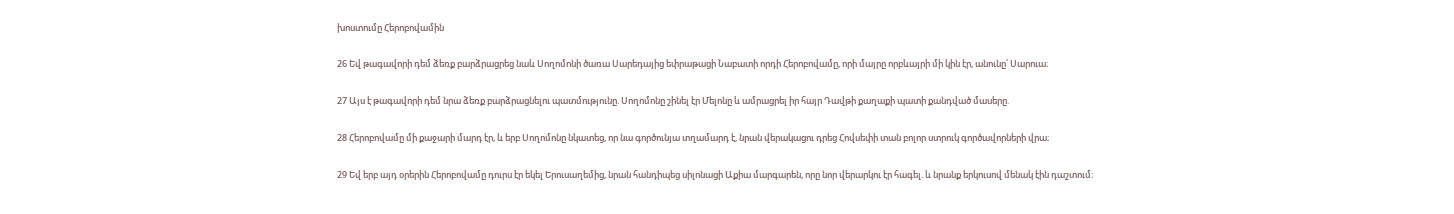խոստումը Հերոբովամին

26 Եվ թագավորի դեմ ձեռք բարձրացրեց նաև Սողոմոնի ծառա Սարեդայից եփրաթացի Նաբատի որդի Հերոբովամը, որի մայրը որբևայրի մի կին էր, անունը՝ Սարուա։

27 Այս է թագավորի դեմ նրա ձեռք բարձրացնելու պատմությունը. Սողոմոնը շինել էր Մելոնը և ամրացրել իր հայր Դավթի քաղաքի պատի քանդված մասերը.

28 Հերոբովամը մի քաջարի մարդ էր, և երբ Սողոմոնը նկատեց, որ նա գործունյա տղամարդ է, նրան վերակացու դրեց Հովսեփի տան բոլոր ստրուկ գործավորների վրա։

29 Եվ երբ այդ օրերին Հերոբովամը դուրս էր եկել Երուսաղեմից, նրան հանդիպեց սիլոնացի Աքիա մարգարեն, որը նոր վերարկու էր հագել. և նրանք երկուսով մենակ էին դաշտում։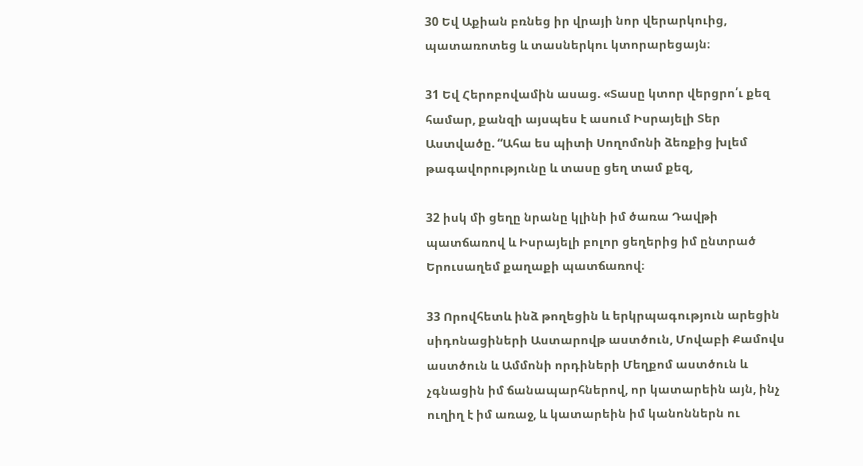30 Եվ Աքիան բռնեց իր վրայի նոր վերարկուից, պատառոտեց և տասներկու կտորարեցայն։

31 Եվ Հերոբովամին ասաց. «Տասը կտոր վերցրո՛ւ քեզ համար, քանզի այսպես է ասում Իսրայելի Տեր Աստվածը. “Ահա ես պիտի Սողոմոնի ձեռքից խլեմ թագավորությունը և տասը ցեղ տամ քեզ,

32 իսկ մի ցեղը նրանը կլինի իմ ծառա Դավթի պատճառով և Իսրայելի բոլոր ցեղերից իմ ընտրած Երուսաղեմ քաղաքի պատճառով։

33 Որովհետև ինձ թողեցին և երկրպագություն արեցին սիդոնացիների Աստարովթ աստծուն, Մովաբի Քամովս աստծուն և Ամմոնի որդիների Մեղքոմ աստծուն և չգնացին իմ ճանապարհներով, որ կատարեին այն, ինչ ուղիղ է իմ առաջ, և կատարեին իմ կանոններն ու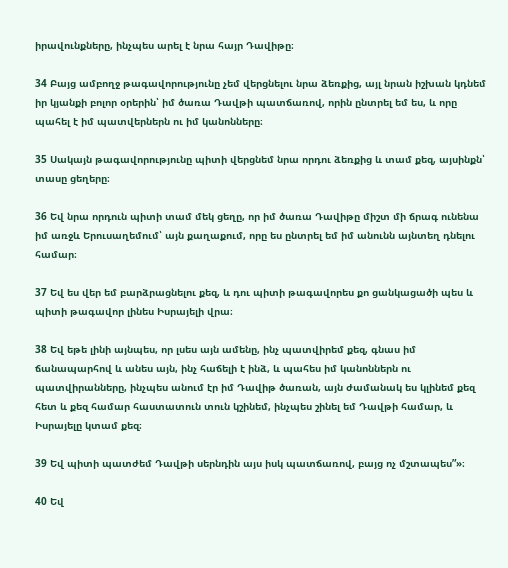իրավունքները, ինչպես արել է նրա հայր Դավիթը։

34 Բայց ամբողջ թագավորությունը չեմ վերցնելու նրա ձեռքից, այլ նրան իշխան կդնեմ իր կյանքի բոլոր օրերին՝ իմ ծառա Դավթի պատճառով, որին ընտրել եմ ես, և որը պահել է իմ պատվերներն ու իմ կանոնները։

35 Սակայն թագավորությունը պիտի վերցնեմ նրա որդու ձեռքից և տամ քեզ, այսինքն՝ տասը ցեղերը։

36 Եվ նրա որդուն պիտի տամ մեկ ցեղը, որ իմ ծառա Դավիթը միշտ մի ճրագ ունենա իմ առջև Երուսաղեմում՝ այն քաղաքում, որը ես ընտրել եմ իմ անունն այնտեղ դնելու համար։

37 Եվ ես վեր եմ բարձրացնելու քեզ, և դու պիտի թագավորես քո ցանկացածի պես և պիտի թագավոր լինես Իսրայելի վրա։

38 Եվ եթե լինի այնպես, որ լսես այն ամենը, ինչ պատվիրեմ քեզ, գնաս իմ ճանապարհով և անես այն, ինչ հաճելի է ինձ, և պահես իմ կանոններն ու պատվիրանները, ինչպես անում էր իմ Դավիթ ծառան, այն ժամանակ ես կլինեմ քեզ հետ և քեզ համար հաստատուն տուն կշինեմ, ինչպես շինել եմ Դավթի համար, և Իսրայելը կտամ քեզ։

39 Եվ պիտի պատժեմ Դավթի սերնդին այս իսկ պատճառով, բայց ոչ մշտապես”»։

40 Եվ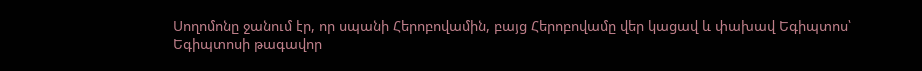Սողոմոնը ջանում էր, որ սպանի Հերոբովամին, բայց Հերոբովամը վեր կացավ և փախավ Եգիպտոս՝ Եգիպտոսի թագավոր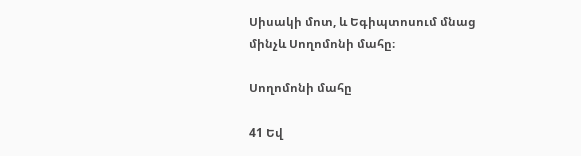Սիսակի մոտ, և Եգիպտոսում մնաց մինչև Սողոմոնի մահը։

Սողոմոնի մահը

41 Եվ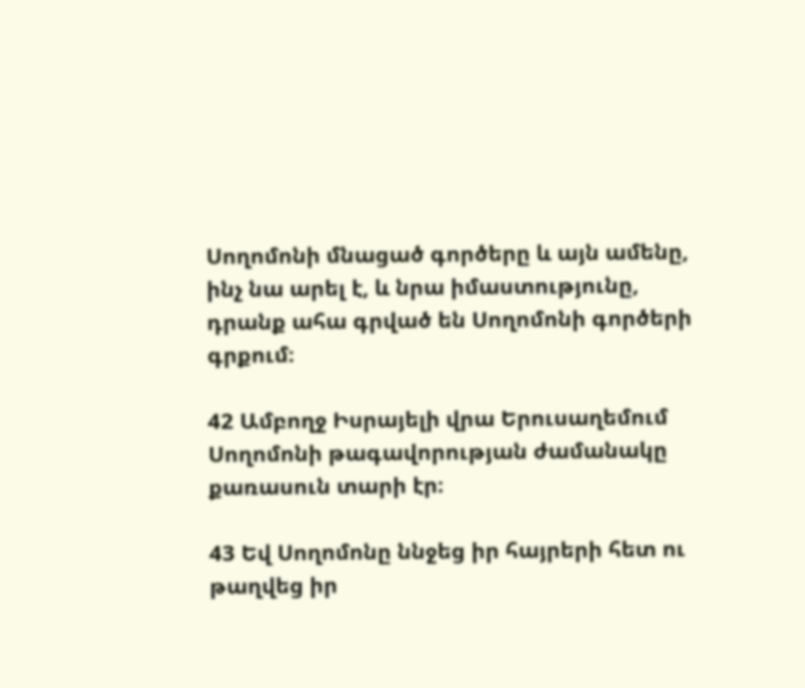Սողոմոնի մնացած գործերը և այն ամենը, ինչ նա արել է, և նրա իմաստությունը, դրանք ահա գրված են Սողոմոնի գործերի գրքում։

42 Ամբողջ Իսրայելի վրա Երուսաղեմում Սողոմոնի թագավորության ժամանակը քառասուն տարի էր։

43 Եվ Սողոմոնը ննջեց իր հայրերի հետ ու թաղվեց իր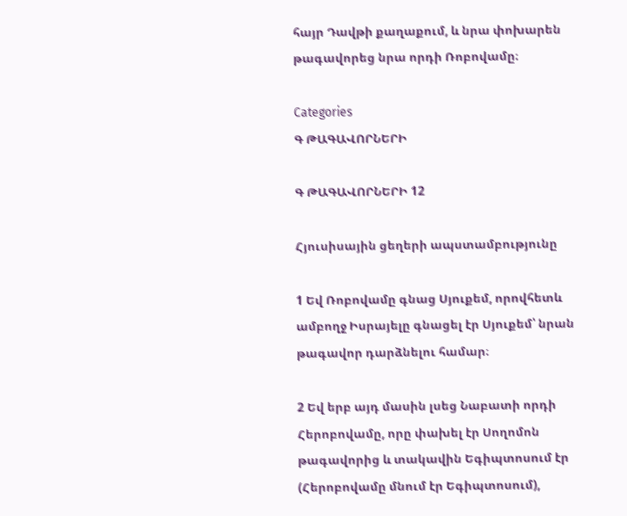հայր Դավթի քաղաքում, և նրա փոխարեն թագավորեց նրա որդի Ռոբովամը։

Categories
Գ ԹԱԳԱՎՈՐՆԵՐԻ

Գ ԹԱԳԱՎՈՐՆԵՐԻ 12

Հյուսիսային ցեղերի ապստամբությունը

1 Եվ Ռոբովամը գնաց Սյուքեմ, որովհետև ամբողջ Իսրայելը գնացել էր Սյուքեմ՝ նրան թագավոր դարձնելու համար։

2 Եվ երբ այդ մասին լսեց Նաբատի որդի Հերոբովամը, որը փախել էր Սողոմոն թագավորից և տակավին Եգիպտոսում էր (Հերոբովամը մնում էր Եգիպտոսում),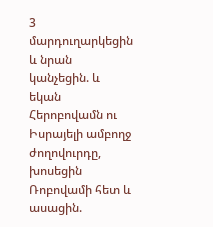3 մարդուղարկեցին և նրան կանչեցին. և եկան Հերոբովամն ու Իսրայելի ամբողջ ժողովուրդը, խոսեցին Ռոբովամի հետ և ասացին.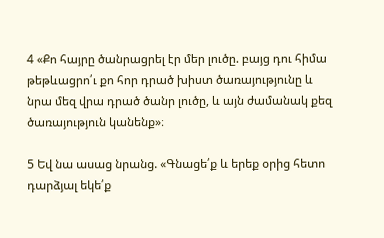4 «Քո հայրը ծանրացրել էր մեր լուծը. բայց դու հիմա թեթևացրո՛ւ քո հոր դրած խիստ ծառայությունը և նրա մեզ վրա դրած ծանր լուծը, և այն ժամանակ քեզ ծառայություն կանենք»։

5 Եվ նա ասաց նրանց. «Գնացե՛ք և երեք օրից հետո դարձյալ եկե՛ք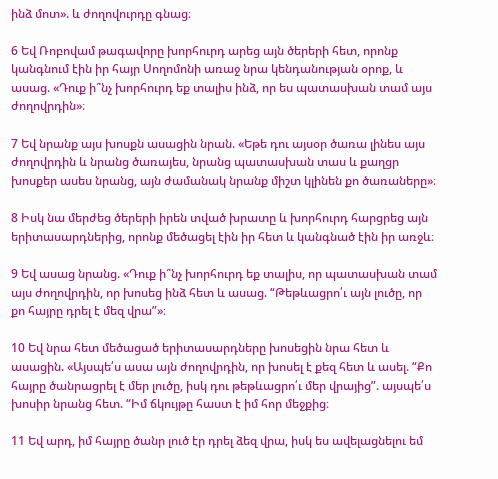ինձ մոտ». և ժողովուրդը գնաց։

6 Եվ Ռոբովամ թագավորը խորհուրդ արեց այն ծերերի հետ, որոնք կանգնում էին իր հայր Սողոմոնի առաջ նրա կենդանության օրոք, և ասաց. «Դուք ի՞նչ խորհուրդ եք տալիս ինձ, որ ես պատասխան տամ այս ժողովրդին»։

7 Եվ նրանք այս խոսքն ասացին նրան. «Եթե դու այսօր ծառա լինես այս ժողովրդին և նրանց ծառայես, նրանց պատասխան տաս և քաղցր խոսքեր ասես նրանց, այն ժամանակ նրանք միշտ կլինեն քո ծառաները»։

8 Իսկ նա մերժեց ծերերի իրեն տված խրատը և խորհուրդ հարցրեց այն երիտասարդներից, որոնք մեծացել էին իր հետ և կանգնած էին իր առջև։

9 Եվ ասաց նրանց. «Դուք ի՞նչ խորհուրդ եք տալիս, որ պատասխան տամ այս ժողովրդին, որ խոսեց ինձ հետ և ասաց. “Թեթևացրո՛ւ այն լուծը, որ քո հայրը դրել է մեզ վրա”»։

10 Եվ նրա հետ մեծացած երիտասարդները խոսեցին նրա հետ և ասացին. «Այսպե՛ս ասա այն ժողովրդին, որ խոսել է քեզ հետ և ասել. “Քո հայրը ծանրացրել է մեր լուծը, իսկ դու թեթևացրո՛ւ մեր վրայից”. այսպե՛ս խոսիր նրանց հետ. “Իմ ճկույթը հաստ է իմ հոր մեջքից։

11 Եվ արդ, իմ հայրը ծանր լուծ էր դրել ձեզ վրա, իսկ ես ավելացնելու եմ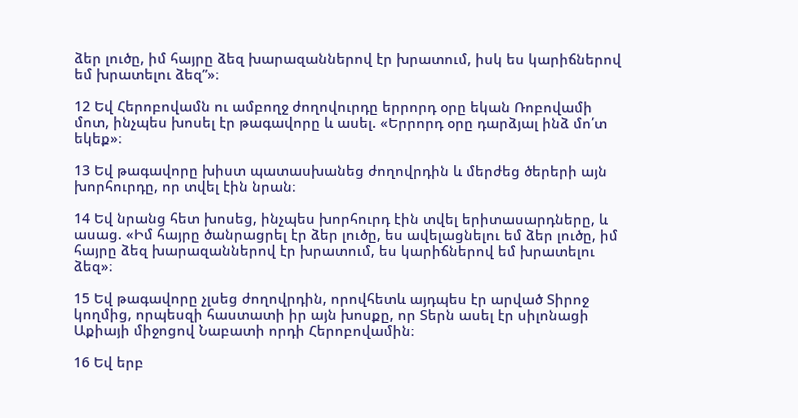ձեր լուծը, իմ հայրը ձեզ խարազաններով էր խրատում, իսկ ես կարիճներով եմ խրատելու ձեզ”»։

12 Եվ Հերոբովամն ու ամբողջ ժողովուրդը երրորդ օրը եկան Ռոբովամի մոտ, ինչպես խոսել էր թագավորը և ասել. «Երրորդ օրը դարձյալ ինձ մո՛տ եկեք»։

13 Եվ թագավորը խիստ պատասխանեց ժողովրդին և մերժեց ծերերի այն խորհուրդը, որ տվել էին նրան։

14 Եվ նրանց հետ խոսեց, ինչպես խորհուրդ էին տվել երիտասարդները, և ասաց. «Իմ հայրը ծանրացրել էր ձեր լուծը, ես ավելացնելու եմ ձեր լուծը, իմ հայրը ձեզ խարազաններով էր խրատում, ես կարիճներով եմ խրատելու ձեզ»։

15 Եվ թագավորը չլսեց ժողովրդին, որովհետև այդպես էր արված Տիրոջ կողմից, որպեսզի հաստատի իր այն խոսքը, որ Տերն ասել էր սիլոնացի Աքիայի միջոցով Նաբատի որդի Հերոբովամին։

16 Եվ երբ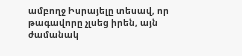ամբողջ Իսրայելը տեսավ, որ թագավորը չլսեց իրեն, այն ժամանակ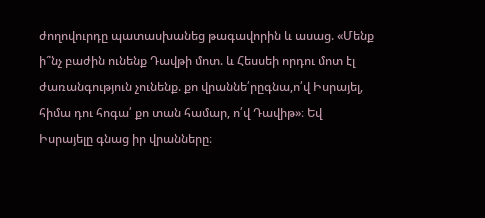ժողովուրդը պատասխանեց թագավորին և ասաց. «Մենք ի՞նչ բաժին ունենք Դավթի մոտ. և Հեսսեի որդու մոտ էլ ժառանգություն չունենք. քո վրաննե՛րըգնա,ո՛վ Իսրայել, հիմա դու հոգա՛ քո տան համար, ո՛վ Դավիթ»։ Եվ Իսրայելը գնաց իր վրանները։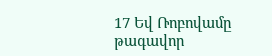17 Եվ Ռոբովամը թագավոր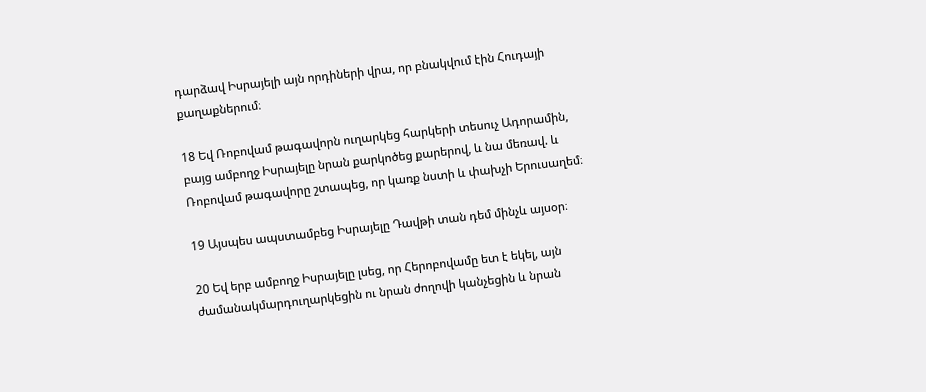դարձավ Իսրայելի այն որդիների վրա, որ բնակվում էին Հուդայի քաղաքներում։

18 Եվ Ռոբովամ թագավորն ուղարկեց հարկերի տեսուչ Ադորամին, բայց ամբողջ Իսրայելը նրան քարկոծեց քարերով, և նա մեռավ. և Ռոբովամ թագավորը շտապեց, որ կառք նստի և փախչի Երուսաղեմ։

19 Այսպես ապստամբեց Իսրայելը Դավթի տան դեմ մինչև այսօր։

20 Եվ երբ ամբողջ Իսրայելը լսեց, որ Հերոբովամը ետ է եկել, այն ժամանակմարդուղարկեցին ու նրան ժողովի կանչեցին և նրան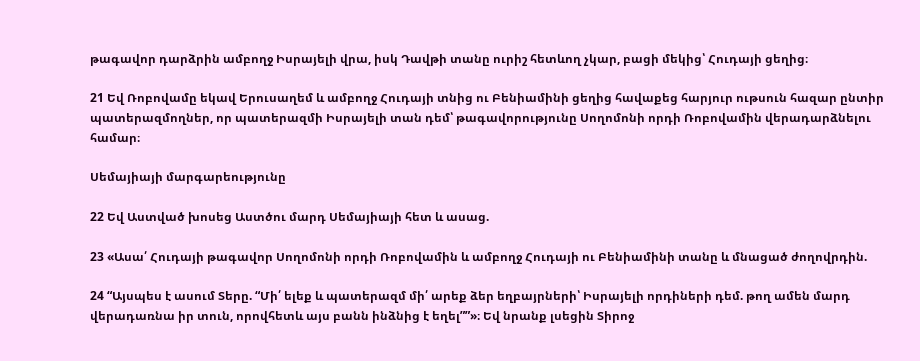թագավոր դարձրին ամբողջ Իսրայելի վրա, իսկ Դավթի տանը ուրիշ հետևող չկար, բացի մեկից՝ Հուդայի ցեղից։

21 Եվ Ռոբովամը եկավ Երուսաղեմ և ամբողջ Հուդայի տնից ու Բենիամինի ցեղից հավաքեց հարյուր ութսուն հազար ընտիր պատերազմողներ, որ պատերազմի Իսրայելի տան դեմ՝ թագավորությունը Սողոմոնի որդի Ռոբովամին վերադարձնելու համար։

Սեմայիայի մարգարեությունը

22 Եվ Աստված խոսեց Աստծու մարդ Սեմայիայի հետ և ասաց.

23 «Ասա՛ Հուդայի թագավոր Սողոմոնի որդի Ռոբովամին և ամբողջ Հուդայի ու Բենիամինի տանը և մնացած ժողովրդին.

24 “Այսպես է ասում Տերը. “Մի՛ ելեք և պատերազմ մի՛ արեք ձեր եղբայրների՝ Իսրայելի որդիների դեմ. թող ամեն մարդ վերադառնա իր տուն, որովհետև այս բանն ինձնից է եղել””»։ Եվ նրանք լսեցին Տիրոջ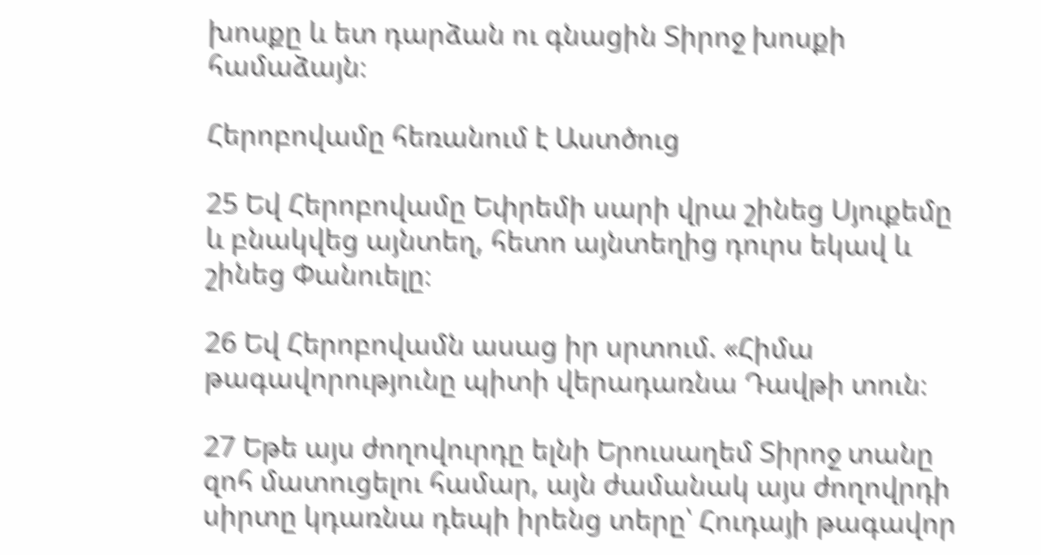խոսքը և ետ դարձան ու գնացին Տիրոջ խոսքի համաձայն։

Հերոբովամը հեռանում է Աստծուց

25 Եվ Հերոբովամը Եփրեմի սարի վրա շինեց Սյուքեմը և բնակվեց այնտեղ, հետո այնտեղից դուրս եկավ և շինեց Փանուելը։

26 Եվ Հերոբովամն ասաց իր սրտում. «Հիմա թագավորությունը պիտի վերադառնա Դավթի տուն։

27 Եթե այս ժողովուրդը ելնի Երուսաղեմ Տիրոջ տանը զոհ մատուցելու համար, այն ժամանակ այս ժողովրդի սիրտը կդառնա դեպի իրենց տերը՝ Հուդայի թագավոր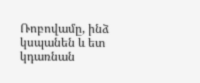Ռոբովամը, ինձ կսպանեն և ետ կդառնան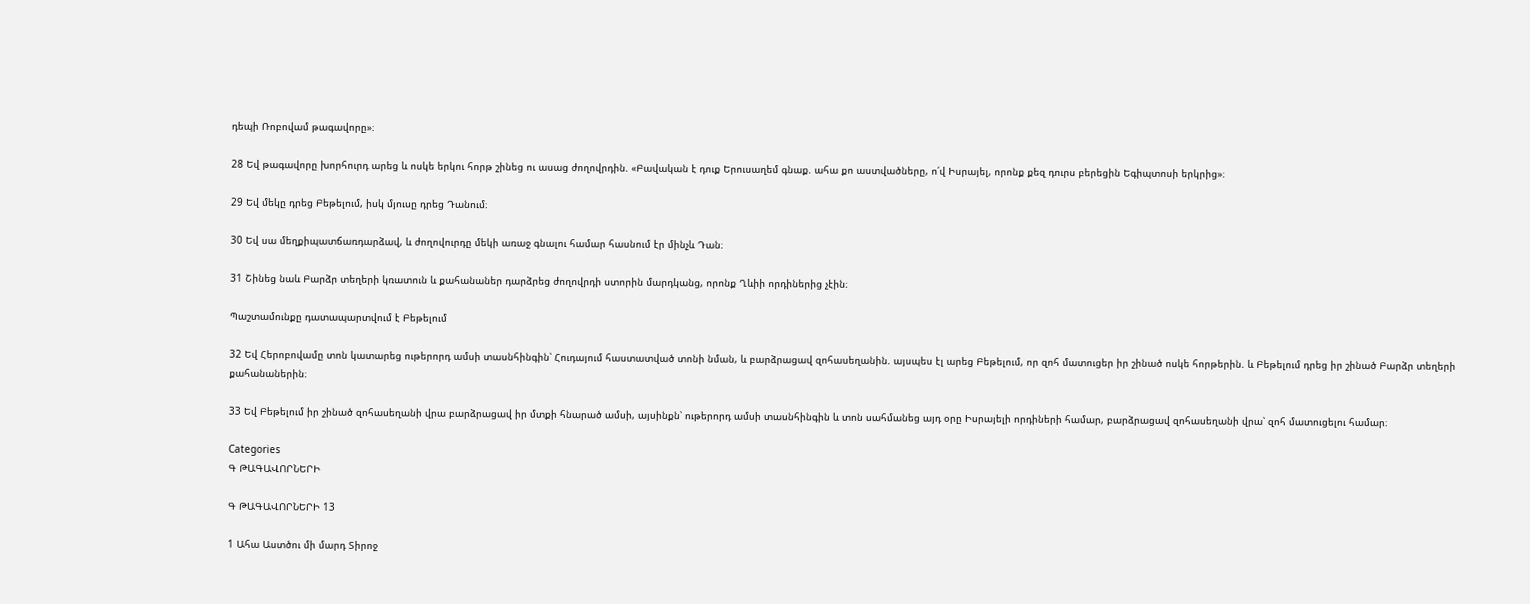դեպի Ռոբովամ թագավորը»։

28 Եվ թագավորը խորհուրդ արեց և ոսկե երկու հորթ շինեց ու ասաց ժողովրդին. «Բավական է դուք Երուսաղեմ գնաք. ահա քո աստվածները, ո՛վ Իսրայել, որոնք քեզ դուրս բերեցին Եգիպտոսի երկրից»։

29 Եվ մեկը դրեց Բեթելում, իսկ մյուսը դրեց Դանում։

30 Եվ սա մեղքիպատճառդարձավ, և ժողովուրդը մեկի առաջ գնալու համար հասնում էր մինչև Դան։

31 Շինեց նաև Բարձր տեղերի կռատուն և քահանաներ դարձրեց ժողովրդի ստորին մարդկանց, որոնք Ղևիի որդիներից չէին։

Պաշտամունքը դատապարտվում է Բեթելում

32 Եվ Հերոբովամը տոն կատարեց ութերորդ ամսի տասնհինգին՝ Հուդայում հաստատված տոնի նման, և բարձրացավ զոհասեղանին. այսպես էլ արեց Բեթելում, որ զոհ մատուցեր իր շինած ոսկե հորթերին. և Բեթելում դրեց իր շինած Բարձր տեղերի քահանաներին։

33 Եվ Բեթելում իր շինած զոհասեղանի վրա բարձրացավ իր մտքի հնարած ամսի, այսինքն՝ ութերորդ ամսի տասնհինգին և տոն սահմանեց այդ օրը Իսրայելի որդիների համար, բարձրացավ զոհասեղանի վրա՝ զոհ մատուցելու համար։

Categories
Գ ԹԱԳԱՎՈՐՆԵՐԻ

Գ ԹԱԳԱՎՈՐՆԵՐԻ 13

1 Ահա Աստծու մի մարդ Տիրոջ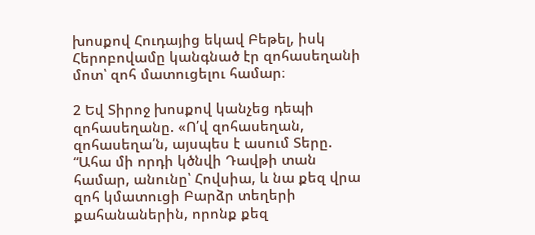խոսքով Հուդայից եկավ Բեթել, իսկ Հերոբովամը կանգնած էր զոհասեղանի մոտ՝ զոհ մատուցելու համար։

2 Եվ Տիրոջ խոսքով կանչեց դեպի զոհասեղանը. «Ո՛վ զոհասեղան, զոհասեղա՛ն, այսպես է ասում Տերը. “Ահա մի որդի կծնվի Դավթի տան համար, անունը՝ Հովսիա, և նա քեզ վրա զոհ կմատուցի Բարձր տեղերի քահանաներին, որոնք քեզ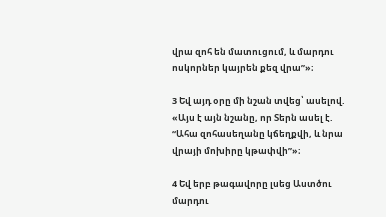վրա զոհ են մատուցում, և մարդու ոսկորներ կայրեն քեզ վրա”»։

3 Եվ այդ օրը մի նշան տվեց՝ ասելով. «Այս է այն նշանը, որ Տերն ասել է. “Ահա զոհասեղանը կճեղքվի, և նրա վրայի մոխիրը կթափվի”»։

4 Եվ երբ թագավորը լսեց Աստծու մարդու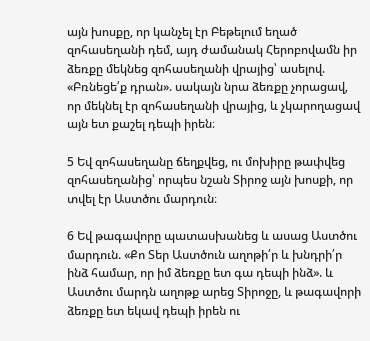այն խոսքը, որ կանչել էր Բեթելում եղած զոհասեղանի դեմ, այդ ժամանակ Հերոբովամն իր ձեռքը մեկնեց զոհասեղանի վրայից՝ ասելով. «Բռնեցե՛ք դրան». սակայն նրա ձեռքը չորացավ, որ մեկնել էր զոհասեղանի վրայից, և չկարողացավ այն ետ քաշել դեպի իրեն։

5 Եվ զոհասեղանը ճեղքվեց, ու մոխիրը թափվեց զոհասեղանից՝ որպես նշան Տիրոջ այն խոսքի, որ տվել էր Աստծու մարդուն։

6 Եվ թագավորը պատասխանեց և ասաց Աստծու մարդուն. «Քո Տեր Աստծուն աղոթի՛ր և խնդրի՛ր ինձ համար, որ իմ ձեռքը ետ գա դեպի ինձ». և Աստծու մարդն աղոթք արեց Տիրոջը, և թագավորի ձեռքը ետ եկավ դեպի իրեն ու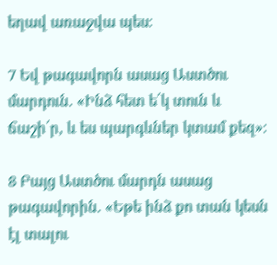եղավ առաջվա պես։

7 Եվ թագավորն ասաց Աստծու մարդուն. «Ինձ հետ ե՛կ տուն և ճաշի՛ր, և ես պարգևներ կտամ քեզ»։

8 Բայց Աստծու մարդն ասաց թագավորին. «Եթե ինձ քո տան կեսն էլ տալու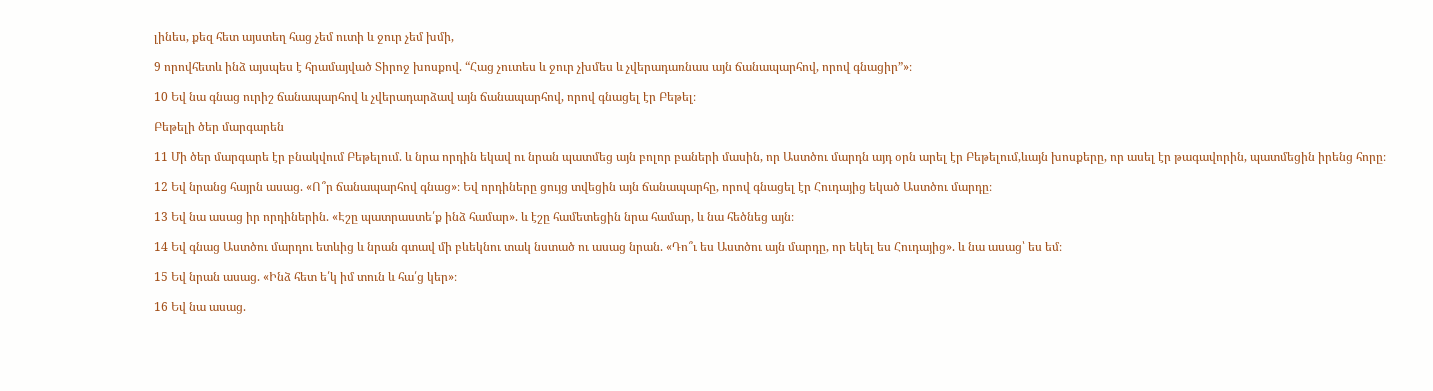լինես, քեզ հետ այստեղ հաց չեմ ուտի և ջուր չեմ խմի,

9 որովհետև ինձ այսպես է հրամայված Տիրոջ խոսքով. “Հաց չուտես և ջուր չխմես և չվերադառնաս այն ճանապարհով, որով գնացիր”»։

10 Եվ նա գնաց ուրիշ ճանապարհով և չվերադարձավ այն ճանապարհով, որով գնացել էր Բեթել։

Բեթելի ծեր մարգարեն

11 Մի ծեր մարգարե էր բնակվում Բեթելում. և նրա որդին եկավ ու նրան պատմեց այն բոլոր բաների մասին, որ Աստծու մարդն այդ օրն արել էր Բեթելում,ևայն խոսքերը, որ ասել էր թագավորին, պատմեցին իրենց հորը։

12 Եվ նրանց հայրն ասաց. «Ո՞ր ճանապարհով գնաց»։ Եվ որդիները ցույց տվեցին այն ճանապարհը, որով գնացել էր Հուդայից եկած Աստծու մարդը։

13 Եվ նա ասաց իր որդիներին. «Էշը պատրաստե՛ք ինձ համար». և էշը համետեցին նրա համար, և նա հեծնեց այն։

14 Եվ գնաց Աստծու մարդու ետևից և նրան գտավ մի բևեկնու տակ նստած ու ասաց նրան. «Դո՞ւ ես Աստծու այն մարդը, որ եկել ես Հուդայից». և նա ասաց՝ ես եմ։

15 Եվ նրան ասաց. «Ինձ հետ ե՛կ իմ տուն և հա՛ց կեր»։

16 Եվ նա ասաց.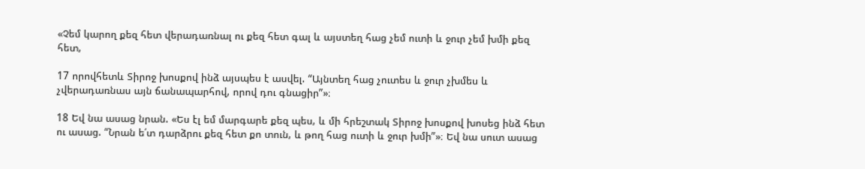«Չեմ կարող քեզ հետ վերադառնալ ու քեզ հետ գալ և այստեղ հաց չեմ ուտի և ջուր չեմ խմի քեզ հետ,

17 որովհետև Տիրոջ խոսքով ինձ այսպես է ասվել. “Այնտեղ հաց չուտես և ջուր չխմես և չվերադառնաս այն ճանապարհով, որով դու գնացիր”»։

18 Եվ նա ասաց նրան. «Ես էլ եմ մարգարե քեզ պես, և մի հրեշտակ Տիրոջ խոսքով խոսեց ինձ հետ ու ասաց. “Նրան ե՛տ դարձրու քեզ հետ քո տուն, և թող հաց ուտի և ջուր խմի”»։ Եվ նա սուտ ասաց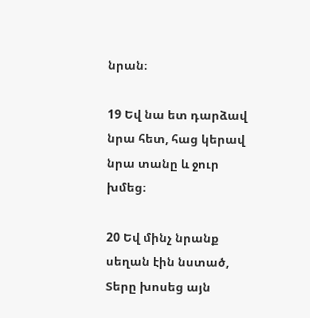նրան։

19 Եվ նա ետ դարձավ նրա հետ, հաց կերավ նրա տանը և ջուր խմեց։

20 Եվ մինչ նրանք սեղան էին նստած, Տերը խոսեց այն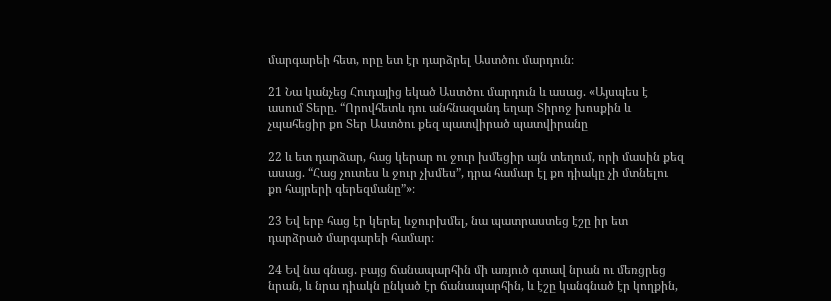մարգարեի հետ, որը ետ էր դարձրել Աստծու մարդուն։

21 Նա կանչեց Հուդայից եկած Աստծու մարդուն և ասաց. «Այսպես է ասում Տերը. “Որովհետև դու անհնազանդ եղար Տիրոջ խոսքին և չպահեցիր քո Տեր Աստծու քեզ պատվիրած պատվիրանը

22 և ետ դարձար, հաց կերար ու ջուր խմեցիր այն տեղում, որի մասին քեզ ասաց. “Հաց չուտես և ջուր չխմես”, դրա համար էլ քո դիակը չի մտնելու քո հայրերի գերեզմանը”»։

23 Եվ երբ հաց էր կերել ևջուրխմել, նա պատրաստեց էշը իր ետ դարձրած մարգարեի համար։

24 Եվ նա գնաց. բայց ճանապարհին մի առյուծ գտավ նրան ու մեռցրեց նրան, և նրա դիակն ընկած էր ճանապարհին, և էշը կանգնած էր կողքին,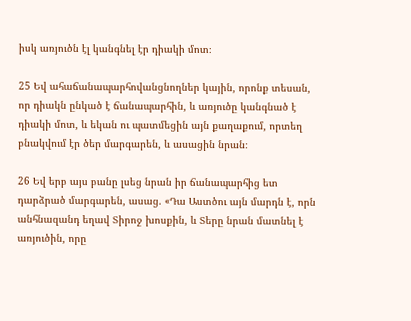իսկ առյուծն էլ կանգնել էր դիակի մոտ։

25 Եվ ահաճանապարհովանցնողներ կային, որոնք տեսան, որ դիակն ընկած է ճանապարհին, և առյուծը կանգնած է դիակի մոտ, և եկան ու պատմեցին այն քաղաքում, որտեղ բնակվում էր ծեր մարգարեն, և ասացին նրան։

26 Եվ երբ այս բանը լսեց նրան իր ճանապարհից ետ դարձրած մարգարեն, ասաց. «Դա Աստծու այն մարդն է, որն անհնազանդ եղավ Տիրոջ խոսքին, և Տերը նրան մատնել է առյուծին, որը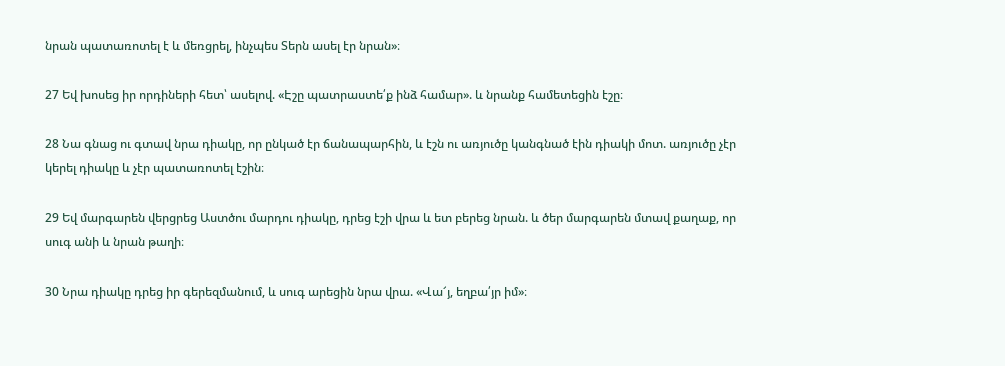նրան պատառոտել է և մեռցրել, ինչպես Տերն ասել էր նրան»։

27 Եվ խոսեց իր որդիների հետ՝ ասելով. «Էշը պատրաստե՛ք ինձ համար». և նրանք համետեցին էշը։

28 Նա գնաց ու գտավ նրա դիակը, որ ընկած էր ճանապարհին, և էշն ու առյուծը կանգնած էին դիակի մոտ. առյուծը չէր կերել դիակը և չէր պատառոտել էշին։

29 Եվ մարգարեն վերցրեց Աստծու մարդու դիակը, դրեց էշի վրա և ետ բերեց նրան. և ծեր մարգարեն մտավ քաղաք, որ սուգ անի և նրան թաղի։

30 Նրա դիակը դրեց իր գերեզմանում, և սուգ արեցին նրա վրա. «Վա՜յ, եղբա՛յր իմ»։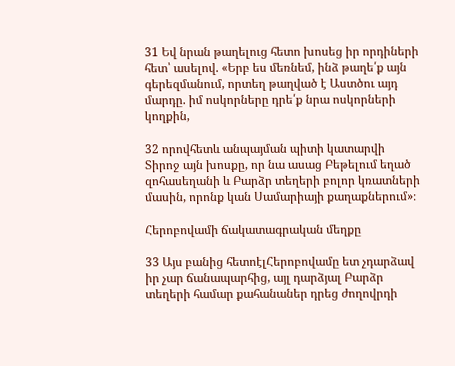31 Եվ նրան թաղելուց հետո խոսեց իր որդիների հետ՝ ասելով. «Երբ ես մեռնեմ, ինձ թաղե՛ք այն գերեզմանում, որտեղ թաղված է Աստծու այդ մարդը. իմ ոսկորները դրե՛ք նրա ոսկորների կողքին,

32 որովհետև անպայման պիտի կատարվի Տիրոջ այն խոսքը, որ նա ասաց Բեթելում եղած զոհասեղանի և Բարձր տեղերի բոլոր կռատների մասին, որոնք կան Սամարիայի քաղաքներում»։

Հերոբովամի ճակատագրական մեղքը

33 Այս բանից հետոէլՀերոբովամը ետ չդարձավ իր չար ճանապարհից, այլ դարձյալ Բարձր տեղերի համար քահանաներ դրեց ժողովրդի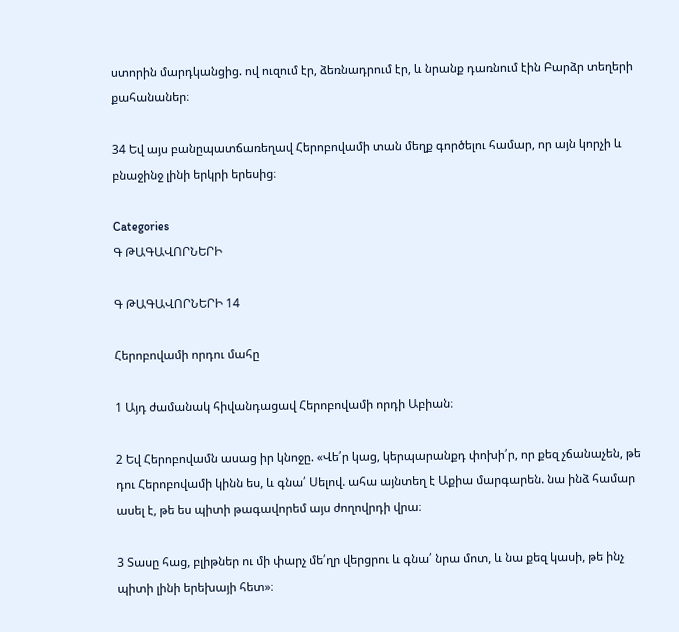ստորին մարդկանցից. ով ուզում էր, ձեռնադրում էր, և նրանք դառնում էին Բարձր տեղերի քահանաներ։

34 Եվ այս բանըպատճառեղավ Հերոբովամի տան մեղք գործելու համար, որ այն կորչի և բնաջինջ լինի երկրի երեսից։

Categories
Գ ԹԱԳԱՎՈՐՆԵՐԻ

Գ ԹԱԳԱՎՈՐՆԵՐԻ 14

Հերոբովամի որդու մահը

1 Այդ ժամանակ հիվանդացավ Հերոբովամի որդի Աբիան։

2 Եվ Հերոբովամն ասաց իր կնոջը. «Վե՛ր կաց, կերպարանքդ փոխի՛ր, որ քեզ չճանաչեն, թե դու Հերոբովամի կինն ես, և գնա՛ Սելով. ահա այնտեղ է Աքիա մարգարեն. նա ինձ համար ասել է, թե ես պիտի թագավորեմ այս ժողովրդի վրա։

3 Տասը հաց, բլիթներ ու մի փարչ մե՛ղր վերցրու և գնա՛ նրա մոտ, և նա քեզ կասի, թե ինչ պիտի լինի երեխայի հետ»։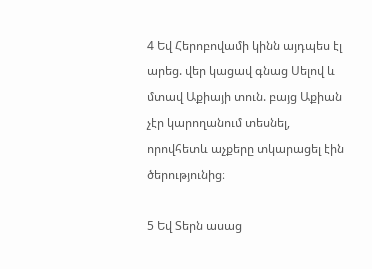4 Եվ Հերոբովամի կինն այդպես էլ արեց. վեր կացավ գնաց Սելով և մտավ Աքիայի տուն. բայց Աքիան չէր կարողանում տեսնել, որովհետև աչքերը տկարացել էին ծերությունից։

5 Եվ Տերն ասաց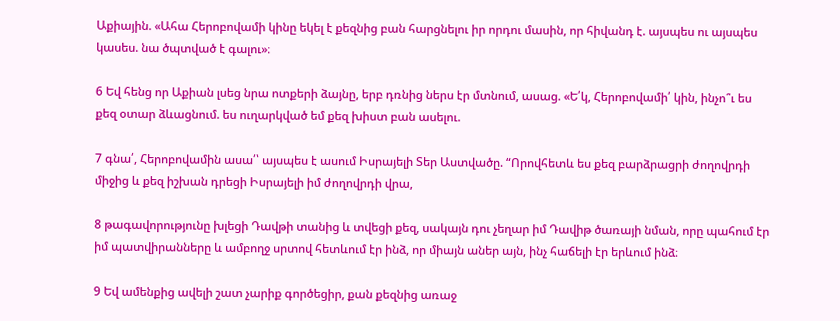Աքիային. «Ահա Հերոբովամի կինը եկել է քեզնից բան հարցնելու իր որդու մասին, որ հիվանդ է. այսպես ու այսպես կասես. նա ծպտված է գալու»։

6 Եվ հենց որ Աքիան լսեց նրա ոտքերի ձայնը, երբ դռնից ներս էր մտնում, ասաց. «Ե՛կ, Հերոբովամի՛ կին, ինչո՞ւ ես քեզ օտար ձևացնում. ես ուղարկված եմ քեզ խիստ բան ասելու.

7 գնա՛, Հերոբովամին ասա՛՝ այսպես է ասում Իսրայելի Տեր Աստվածը. “Որովհետև ես քեզ բարձրացրի ժողովրդի միջից և քեզ իշխան դրեցի Իսրայելի իմ ժողովրդի վրա,

8 թագավորությունը խլեցի Դավթի տանից և տվեցի քեզ, սակայն դու չեղար իմ Դավիթ ծառայի նման, որը պահում էր իմ պատվիրանները և ամբողջ սրտով հետևում էր ինձ, որ միայն աներ այն, ինչ հաճելի էր երևում ինձ։

9 Եվ ամենքից ավելի շատ չարիք գործեցիր, քան քեզնից առաջ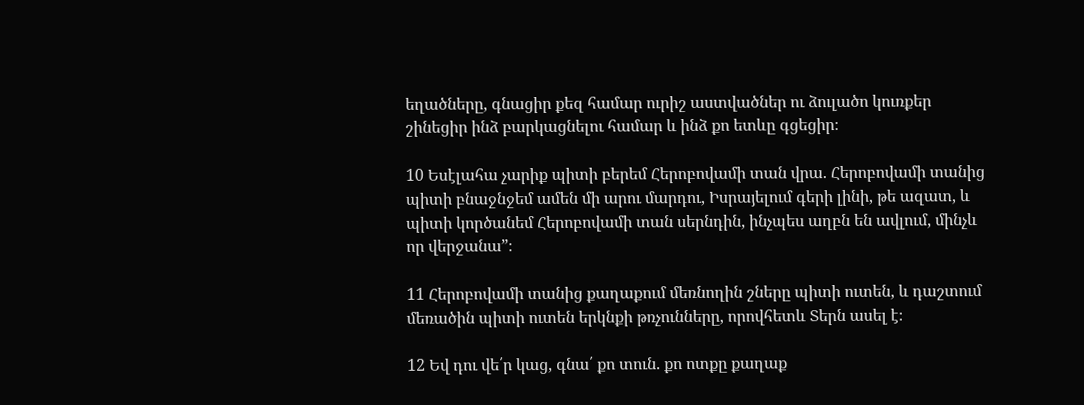եղածները, գնացիր քեզ համար ուրիշ աստվածներ ու ձուլածո կուռքեր շինեցիր ինձ բարկացնելու համար և ինձ քո ետևը գցեցիր։

10 Եսէլահա չարիք պիտի բերեմ Հերոբովամի տան վրա. Հերոբովամի տանից պիտի բնաջնջեմ ամեն մի արու մարդու, Իսրայելում գերի լինի, թե ազատ, և պիտի կործանեմ Հերոբովամի տան սերնդին, ինչպես աղբն են ավլում, մինչև որ վերջանա”։

11 Հերոբովամի տանից քաղաքում մեռնողին շները պիտի ուտեն, և դաշտում մեռածին պիտի ուտեն երկնքի թռչունները, որովհետև Տերն ասել է։

12 Եվ դու վե՛ր կաց, գնա՛ քո տուն. քո ոտքը քաղաք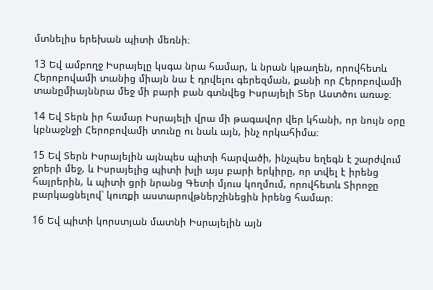մտնելիս երեխան պիտի մեռնի։

13 Եվ ամբողջ Իսրայելը կսգա նրա համար, և նրան կթաղեն, որովհետև Հերոբովամի տանից միայն նա է դրվելու գերեզման, քանի որ Հերոբովամի տանըմիայննրա մեջ մի բարի բան գտնվեց Իսրայելի Տեր Աստծու առաջ։

14 Եվ Տերն իր համար Իսրայելի վրա մի թագավոր վեր կհանի, որ նույն օրը կբնաջնջի Հերոբովամի տունը ու նաև այն, ինչ որկահիմա։

15 Եվ Տերն Իսրայելին այնպես պիտի հարվածի, ինչպես եղեգն է շարժվում ջրերի մեջ, և Իսրայելից պիտի խլի այս բարի երկիրը, որ տվել է իրենց հայրերին, և պիտի ցրի նրանց Գետի մյուս կողմում, որովհետև Տիրոջը բարկացնելով՝ կուռքի աստարովթներշինեցին իրենց համար։

16 Եվ պիտի կորստյան մատնի Իսրայելին այն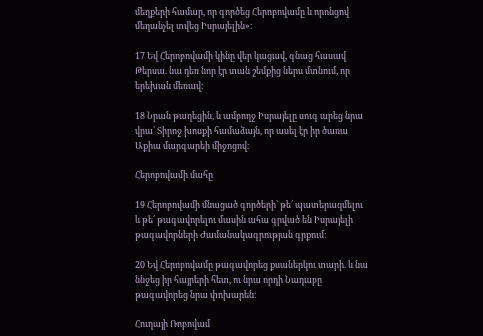մեղքերի համար, որ գործեց Հերոբովամը և որոնցով մեղանչել տվեց Իսրայելին»։

17 Եվ Հերոբովամի կինը վեր կացավ, գնաց հասավ Թերսա. նա դեռ նոր էր տան շեմքից ներս մտնում, որ երեխան մեռավ։

18 Նրան թաղեցին, և ամբողջ Իսրայելը սուգ արեց նրա վրա՝ Տիրոջ խոսքի համաձայն, որ ասել էր իր ծառա Աքիա մարգարեի միջոցով։

Հերոբովամի մահը

19 Հերոբովամի մնացած գործերի՝ թե՛ պատերազմելու և թե՛ թագավորելու մասին ահա գրված են Իսրայելի թագավորների Ժամանակագրության գրքում։

20 Եվ Հերոբովամը թագավորեց քսաներկու տարի. և նա ննջեց իր հայրերի հետ, ու նրա որդի Նադաբը թագավորեց նրա փոխարեն։

Հուդայի Ռոբովամ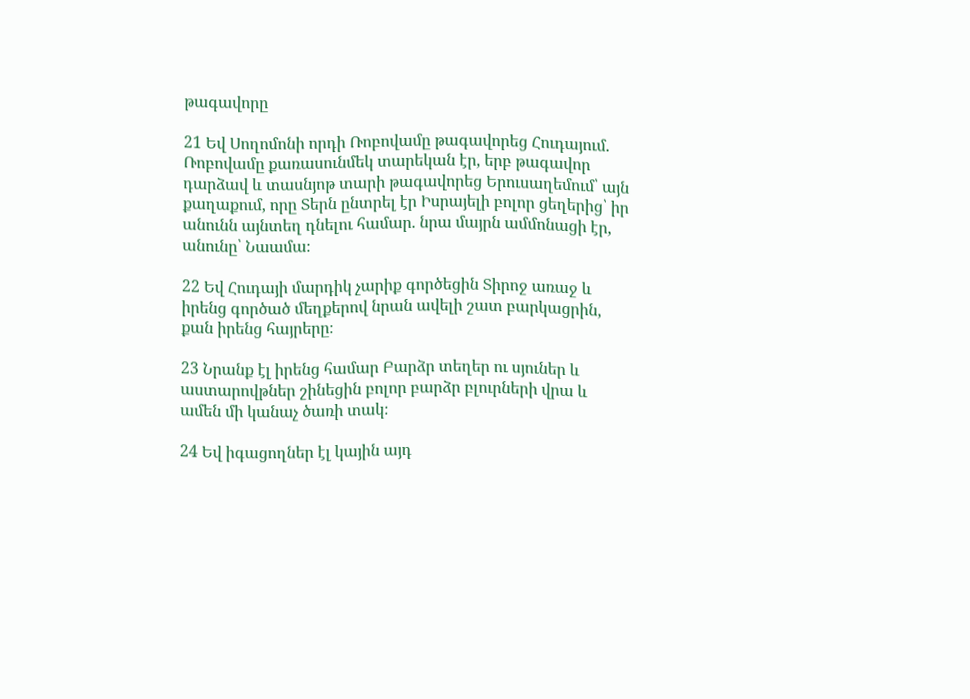թագավորը

21 Եվ Սողոմոնի որդի Ռոբովամը թագավորեց Հուդայում. Ռոբովամը քառասունմեկ տարեկան էր, երբ թագավոր դարձավ և տասնյոթ տարի թագավորեց Երուսաղեմում՝ այն քաղաքում, որը Տերն ընտրել էր Իսրայելի բոլոր ցեղերից՝ իր անունն այնտեղ դնելու համար. նրա մայրն ամմոնացի էր, անունը՝ Նաամա։

22 Եվ Հուդայի մարդիկ չարիք գործեցին Տիրոջ առաջ և իրենց գործած մեղքերով նրան ավելի շատ բարկացրին, քան իրենց հայրերը։

23 Նրանք էլ իրենց համար Բարձր տեղեր ու սյուներ և աստարովթներ շինեցին բոլոր բարձր բլուրների վրա և ամեն մի կանաչ ծառի տակ։

24 Եվ իգացողներ էլ կային այդ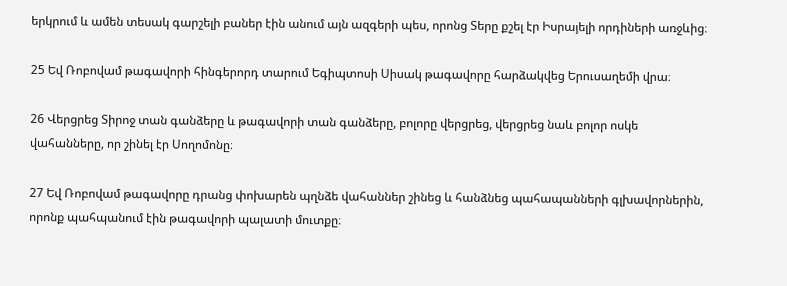երկրում և ամեն տեսակ գարշելի բաներ էին անում այն ազգերի պես, որոնց Տերը քշել էր Իսրայելի որդիների առջևից։

25 Եվ Ռոբովամ թագավորի հինգերորդ տարում Եգիպտոսի Սիսակ թագավորը հարձակվեց Երուսաղեմի վրա։

26 Վերցրեց Տիրոջ տան գանձերը և թագավորի տան գանձերը, բոլորը վերցրեց, վերցրեց նաև բոլոր ոսկե վահանները, որ շինել էր Սողոմոնը։

27 Եվ Ռոբովամ թագավորը դրանց փոխարեն պղնձե վահաններ շինեց և հանձնեց պահապանների գլխավորներին, որոնք պահպանում էին թագավորի պալատի մուտքը։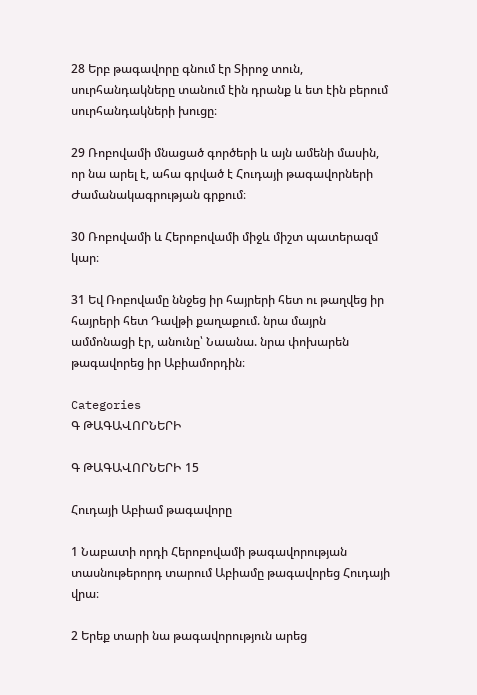28 Երբ թագավորը գնում էր Տիրոջ տուն, սուրհանդակները տանում էին դրանք և ետ էին բերում սուրհանդակների խուցը։

29 Ռոբովամի մնացած գործերի և այն ամենի մասին, որ նա արել է, ահա գրված է Հուդայի թագավորների Ժամանակագրության գրքում։

30 Ռոբովամի և Հերոբովամի միջև միշտ պատերազմ կար։

31 Եվ Ռոբովամը ննջեց իր հայրերի հետ ու թաղվեց իր հայրերի հետ Դավթի քաղաքում. նրա մայրն ամմոնացի էր, անունը՝ Նաանա. նրա փոխարեն թագավորեց իր Աբիամորդին։

Categories
Գ ԹԱԳԱՎՈՐՆԵՐԻ

Գ ԹԱԳԱՎՈՐՆԵՐԻ 15

Հուդայի Աբիամ թագավորը

1 Նաբատի որդի Հերոբովամի թագավորության տասնութերորդ տարում Աբիամը թագավորեց Հուդայի վրա։

2 Երեք տարի նա թագավորություն արեց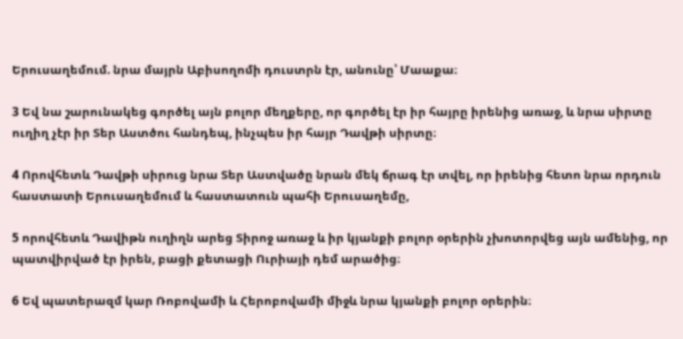Երուսաղեմում. նրա մայրն Աբիսողոմի դուստրն էր, անունը՝ Մաաքա։

3 Եվ նա շարունակեց գործել այն բոլոր մեղքերը, որ գործել էր իր հայրը իրենից առաջ, և նրա սիրտը ուղիղ չէր իր Տեր Աստծու հանդեպ, ինչպես իր հայր Դավթի սիրտը։

4 Որովհետև Դավթի սիրուց նրա Տեր Աստվածը նրան մեկ ճրագ էր տվել, որ իրենից հետո նրա որդուն հաստատի Երուսաղեմում և հաստատուն պահի Երուսաղեմը,

5 որովհետև Դավիթն ուղիղն արեց Տիրոջ առաջ և իր կյանքի բոլոր օրերին չխոտորվեց այն ամենից, որ պատվիրված էր իրեն, բացի քետացի Ուրիայի դեմ արածից։

6 Եվ պատերազմ կար Ռոբովամի և Հերոբովամի միջև նրա կյանքի բոլոր օրերին։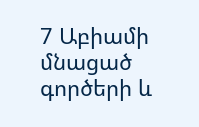7 Աբիամի մնացած գործերի և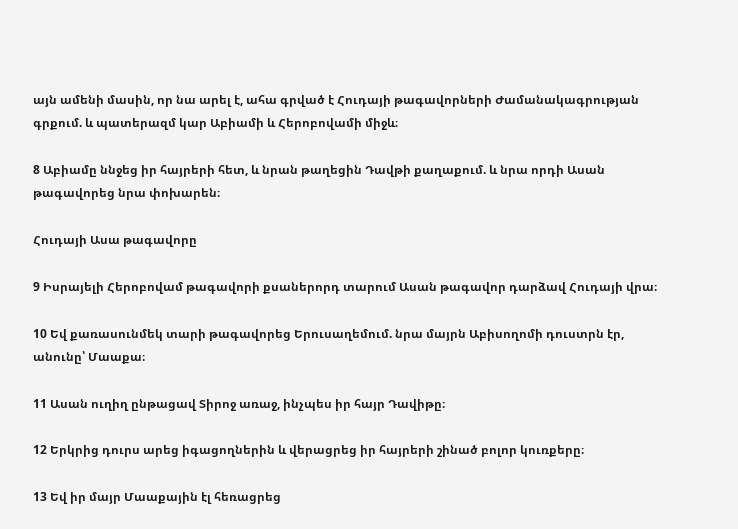այն ամենի մասին, որ նա արել է, ահա գրված է Հուդայի թագավորների Ժամանակագրության գրքում. և պատերազմ կար Աբիամի և Հերոբովամի միջև։

8 Աբիամը ննջեց իր հայրերի հետ, և նրան թաղեցին Դավթի քաղաքում. և նրա որդի Ասան թագավորեց նրա փոխարեն։

Հուդայի Ասա թագավորը

9 Իսրայելի Հերոբովամ թագավորի քսաներորդ տարում Ասան թագավոր դարձավ Հուդայի վրա։

10 Եվ քառասունմեկ տարի թագավորեց Երուսաղեմում. նրա մայրն Աբիսողոմի դուստրն էր, անունը՝ Մաաքա։

11 Ասան ուղիղ ընթացավ Տիրոջ առաջ, ինչպես իր հայր Դավիթը։

12 Երկրից դուրս արեց իգացողներին և վերացրեց իր հայրերի շինած բոլոր կուռքերը։

13 Եվ իր մայր Մաաքային էլ հեռացրեց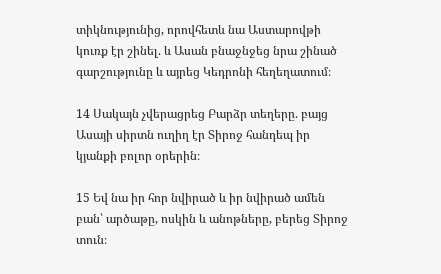տիկնությունից, որովհետև նա Աստարովթի կուռք էր շինել. և Ասան բնաջնջեց նրա շինած գարշությունը և այրեց Կեդրոնի հեղեղատում։

14 Սակայն չվերացրեց Բարձր տեղերը. բայց Ասայի սիրտն ուղիղ էր Տիրոջ հանդեպ իր կյանքի բոլոր օրերին։

15 Եվ նա իր հոր նվիրած և իր նվիրած ամեն բան՝ արծաթը, ոսկին և անոթները, բերեց Տիրոջ տուն։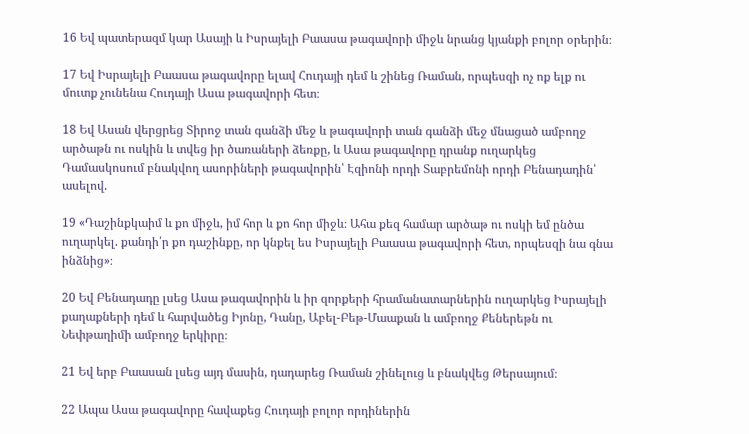16 Եվ պատերազմ կար Ասայի և Իսրայելի Բաասա թագավորի միջև նրանց կյանքի բոլոր օրերին։

17 Եվ Իսրայելի Բաասա թագավորը ելավ Հուդայի դեմ և շինեց Ռաման, որպեսզի ոչ ոք ելք ու մուտք չունենա Հուդայի Ասա թագավորի հետ։

18 Եվ Ասան վերցրեց Տիրոջ տան գանձի մեջ և թագավորի տան գանձի մեջ մնացած ամբողջ արծաթն ու ոսկին և տվեց իր ծառաների ձեռքը, և Ասա թագավորը դրանք ուղարկեց Դամասկոսում բնակվող ասորիների թագավորին՝ Էզիոնի որդի Տաբրեմոնի որդի Բենադադին՝ ասելով.

19 «Դաշինքկաիմ և քո միջև, իմ հոր և քո հոր միջև։ Ահա քեզ համար արծաթ ու ոսկի եմ ընծա ուղարկել. քանդի՛ր քո դաշինքը, որ կնքել ես Իսրայելի Բաասա թագավորի հետ, որպեսզի նա գնա ինձնից»։

20 Եվ Բենադադը լսեց Ասա թագավորին և իր զորքերի հրամանատարներին ուղարկեց Իսրայելի քաղաքների դեմ և հարվածեց Իյոնը, Դանը, Աբել-Բեթ-Մաաքան և ամբողջ Քեներեթն ու Նեփթաղիմի ամբողջ երկիրը։

21 Եվ երբ Բաասան լսեց այդ մասին, դադարեց Ռաման շինելուց և բնակվեց Թերսայում։

22 Ապա Ասա թագավորը հավաքեց Հուդայի բոլոր որդիներին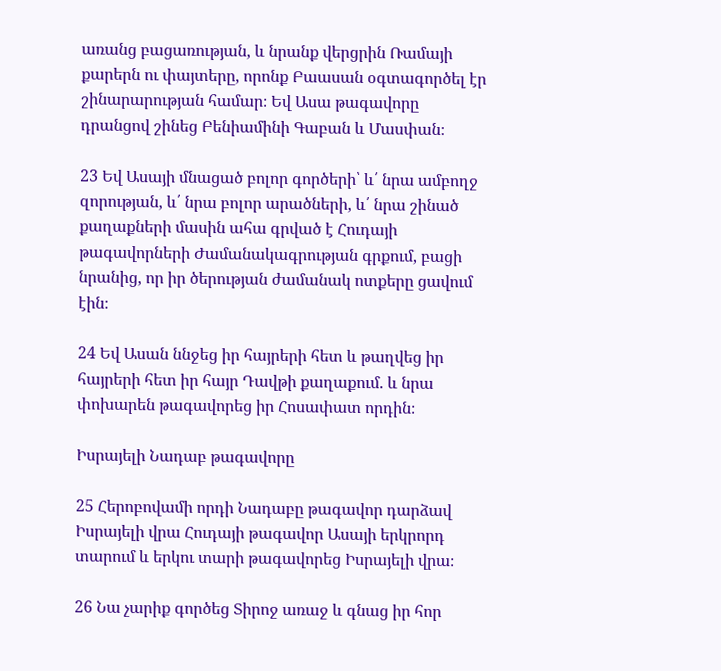առանց բացառության, և նրանք վերցրին Ռամայի քարերն ու փայտերը, որոնք Բաասան օգտագործել էր շինարարության համար։ Եվ Ասա թագավորը դրանցով շինեց Բենիամինի Գաբան և Մասփան։

23 Եվ Ասայի մնացած բոլոր գործերի՝ և՛ նրա ամբողջ զորության, և՛ նրա բոլոր արածների, և՛ նրա շինած քաղաքների մասին ահա գրված է Հուդայի թագավորների Ժամանակագրության գրքում, բացի նրանից, որ իր ծերության ժամանակ ոտքերը ցավում էին։

24 Եվ Ասան ննջեց իր հայրերի հետ և թաղվեց իր հայրերի հետ իր հայր Դավթի քաղաքում. և նրա փոխարեն թագավորեց իր Հոսափատ որդին։

Իսրայելի Նադաբ թագավորը

25 Հերոբովամի որդի Նադաբը թագավոր դարձավ Իսրայելի վրա Հուդայի թագավոր Ասայի երկրորդ տարում և երկու տարի թագավորեց Իսրայելի վրա։

26 Նա չարիք գործեց Տիրոջ առաջ և գնաց իր հոր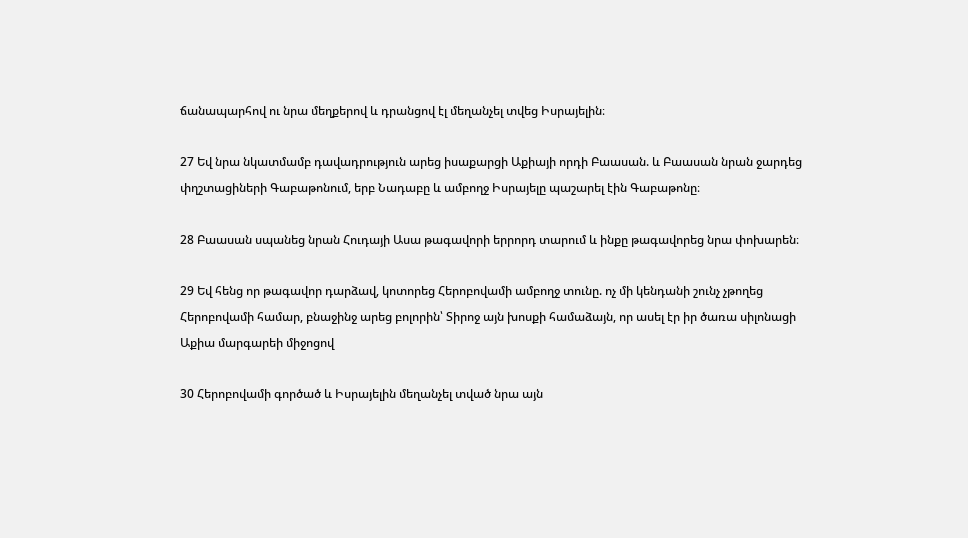ճանապարհով ու նրա մեղքերով և դրանցով էլ մեղանչել տվեց Իսրայելին։

27 Եվ նրա նկատմամբ դավադրություն արեց իսաքարցի Աքիայի որդի Բաասան. և Բաասան նրան ջարդեց փղշտացիների Գաբաթոնում, երբ Նադաբը և ամբողջ Իսրայելը պաշարել էին Գաբաթոնը։

28 Բաասան սպանեց նրան Հուդայի Ասա թագավորի երրորդ տարում և ինքը թագավորեց նրա փոխարեն։

29 Եվ հենց որ թագավոր դարձավ, կոտորեց Հերոբովամի ամբողջ տունը. ոչ մի կենդանի շունչ չթողեց Հերոբովամի համար, բնաջինջ արեց բոլորին՝ Տիրոջ այն խոսքի համաձայն, որ ասել էր իր ծառա սիլոնացի Աքիա մարգարեի միջոցով

30 Հերոբովամի գործած և Իսրայելին մեղանչել տված նրա այն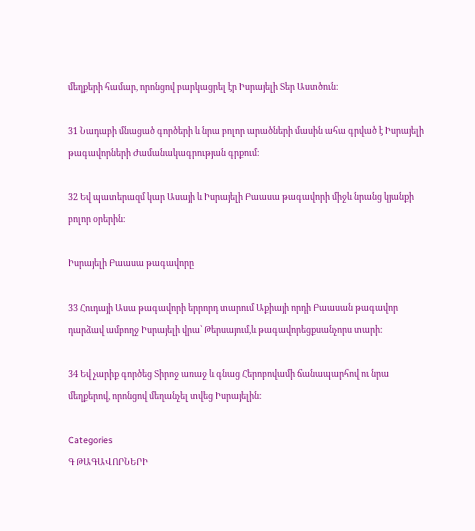մեղքերի համար, որոնցով բարկացրել էր Իսրայելի Տեր Աստծուն։

31 Նադաբի մնացած գործերի և նրա բոլոր արածների մասին ահա գրված է Իսրայելի թագավորների Ժամանակագրության գրքում։

32 Եվ պատերազմ կար Ասայի և Իսրայելի Բաասա թագավորի միջև նրանց կյանքի բոլոր օրերին։

Իսրայելի Բաասա թագավորը

33 Հուդայի Ասա թագավորի երրորդ տարում Աքիայի որդի Բաասան թագավոր դարձավ ամբողջ Իսրայելի վրա՝ Թերսայում,և թագավորեցքսանչորս տարի։

34 Եվ չարիք գործեց Տիրոջ առաջ և գնաց Հերոբովամի ճանապարհով ու նրա մեղքերով, որոնցով մեղանչել տվեց Իսրայելին։

Categories
Գ ԹԱԳԱՎՈՐՆԵՐԻ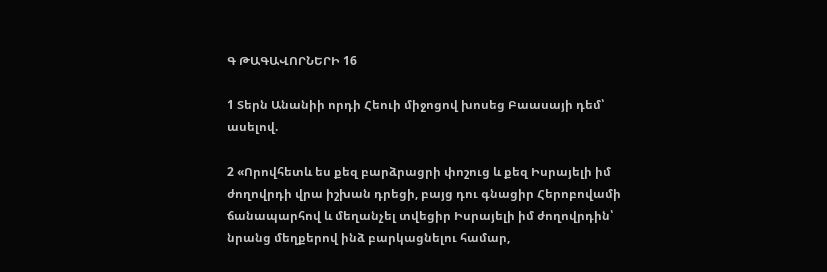Գ ԹԱԳԱՎՈՐՆԵՐԻ 16

1 Տերն Անանիի որդի Հեուի միջոցով խոսեց Բաասայի դեմ՝ ասելով.

2 «Որովհետև ես քեզ բարձրացրի փոշուց և քեզ Իսրայելի իմ ժողովրդի վրա իշխան դրեցի, բայց դու գնացիր Հերոբովամի ճանապարհով և մեղանչել տվեցիր Իսրայելի իմ ժողովրդին՝ նրանց մեղքերով ինձ բարկացնելու համար,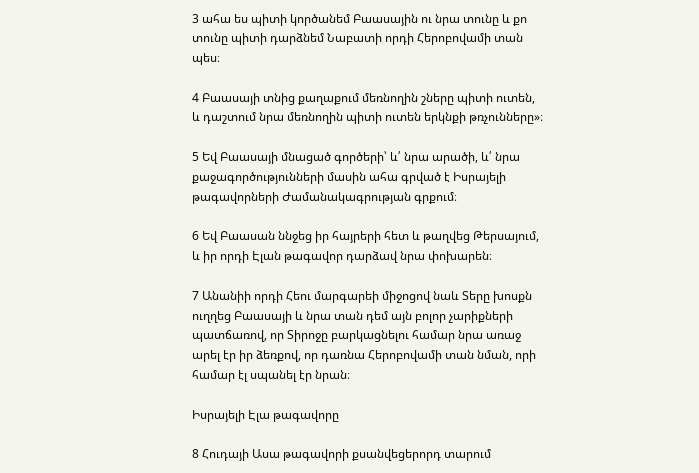3 ահա ես պիտի կործանեմ Բաասային ու նրա տունը և քո տունը պիտի դարձնեմ Նաբատի որդի Հերոբովամի տան պես։

4 Բաասայի տնից քաղաքում մեռնողին շները պիտի ուտեն, և դաշտում նրա մեռնողին պիտի ուտեն երկնքի թռչունները»։

5 Եվ Բաասայի մնացած գործերի՝ և՛ նրա արածի, և՛ նրա քաջագործությունների մասին ահա գրված է Իսրայելի թագավորների Ժամանակագրության գրքում։

6 Եվ Բաասան ննջեց իր հայրերի հետ և թաղվեց Թերսայում, և իր որդի Էլան թագավոր դարձավ նրա փոխարեն։

7 Անանիի որդի Հեու մարգարեի միջոցով նաև Տերը խոսքն ուղղեց Բաասայի և նրա տան դեմ այն բոլոր չարիքների պատճառով, որ Տիրոջը բարկացնելու համար նրա առաջ արել էր իր ձեռքով, որ դառնա Հերոբովամի տան նման, որի համար էլ սպանել էր նրան։

Իսրայելի Էլա թագավորը

8 Հուդայի Ասա թագավորի քսանվեցերորդ տարում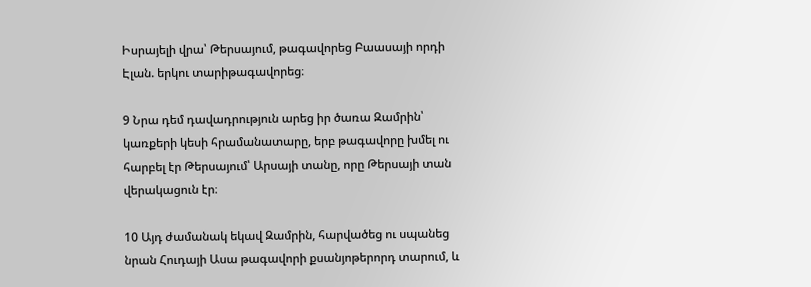Իսրայելի վրա՝ Թերսայում, թագավորեց Բաասայի որդի Էլան. երկու տարիթագավորեց։

9 Նրա դեմ դավադրություն արեց իր ծառա Զամրին՝ կառքերի կեսի հրամանատարը, երբ թագավորը խմել ու հարբել էր Թերսայում՝ Արսայի տանը, որը Թերսայի տան վերակացուն էր։

10 Այդ ժամանակ եկավ Զամրին, հարվածեց ու սպանեց նրան Հուդայի Ասա թագավորի քսանյոթերորդ տարում, և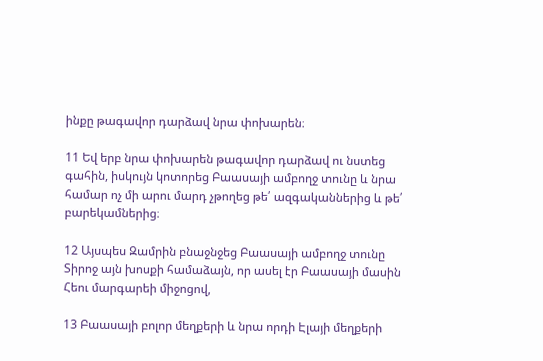ինքը թագավոր դարձավ նրա փոխարեն։

11 Եվ երբ նրա փոխարեն թագավոր դարձավ ու նստեց գահին, իսկույն կոտորեց Բաասայի ամբողջ տունը և նրա համար ոչ մի արու մարդ չթողեց թե՛ ազգականներից և թե՛ բարեկամներից։

12 Այսպես Զամրին բնաջնջեց Բաասայի ամբողջ տունը Տիրոջ այն խոսքի համաձայն, որ ասել էր Բաասայի մասին Հեու մարգարեի միջոցով,

13 Բաասայի բոլոր մեղքերի և նրա որդի Էլայի մեղքերի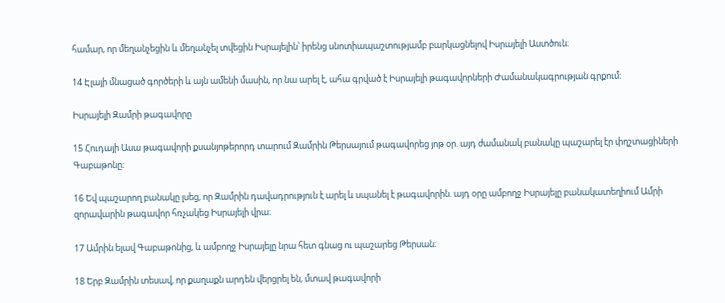համար, որ մեղանչեցին և մեղանչել տվեցին Իսրայելին՝ իրենց սնոտիապաշտությամբ բարկացնելով Իսրայելի Աստծուն։

14 Էլայի մնացած գործերի և այն ամենի մասին, որ նա արել է, ահա գրված է Իսրայելի թագավորների Ժամանակագրության գրքում։

Իսրայելի Զամրի թագավորը

15 Հուդայի Ասա թագավորի քսանյոթերորդ տարում Զամրին Թերսայում թագավորեց յոթ օր. այդ ժամանակ բանակը պաշարել էր փղշտացիների Գաբաթոնը։

16 Եվ պաշարող բանակը լսեց, որ Զամրին դավադրություն է արել և սպանել է թագավորին. այդ օրը ամբողջ Իսրայելը բանակատեղիում Ամրի զորավարին թագավոր հռչակեց Իսրայելի վրա։

17 Ամրին ելավ Գաբաթոնից, և ամբողջ Իսրայելը նրա հետ գնաց ու պաշարեց Թերսան։

18 Երբ Զամրին տեսավ, որ քաղաքն արդեն վերցրել են, մտավ թագավորի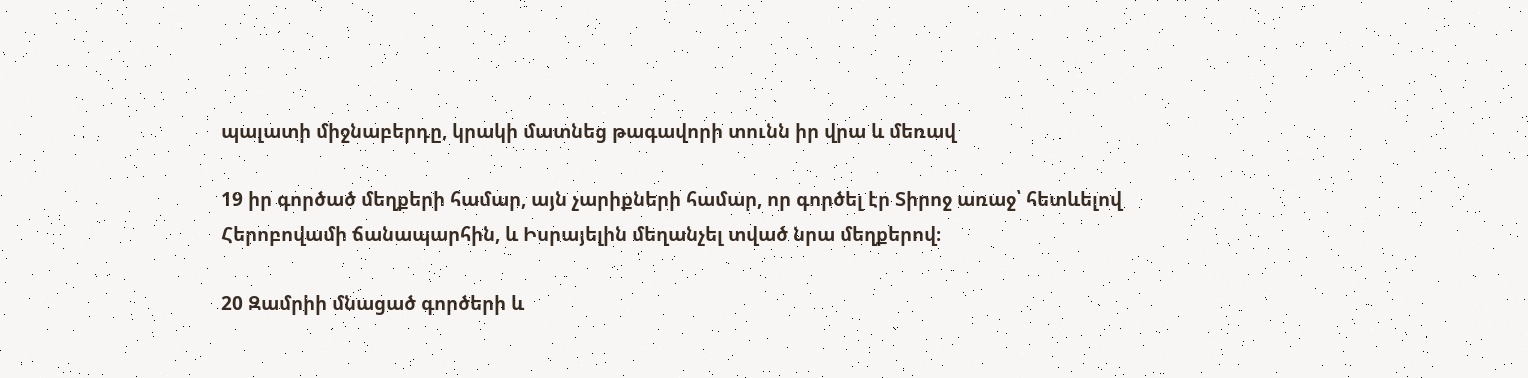պալատի միջնաբերդը, կրակի մատնեց թագավորի տունն իր վրա և մեռավ

19 իր գործած մեղքերի համար, այն չարիքների համար, որ գործել էր Տիրոջ առաջ՝ հետևելով Հերոբովամի ճանապարհին, և Իսրայելին մեղանչել տված նրա մեղքերով։

20 Զամրիի մնացած գործերի և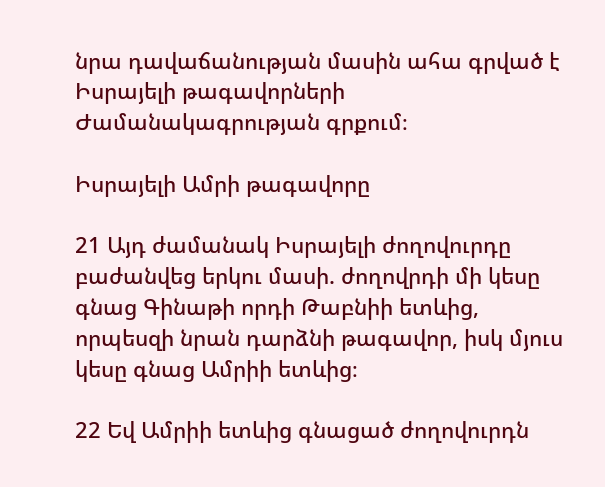նրա դավաճանության մասին ահա գրված է Իսրայելի թագավորների Ժամանակագրության գրքում։

Իսրայելի Ամրի թագավորը

21 Այդ ժամանակ Իսրայելի ժողովուրդը բաժանվեց երկու մասի. ժողովրդի մի կեսը գնաց Գինաթի որդի Թաբնիի ետևից, որպեսզի նրան դարձնի թագավոր, իսկ մյուս կեսը գնաց Ամրիի ետևից։

22 Եվ Ամրիի ետևից գնացած ժողովուրդն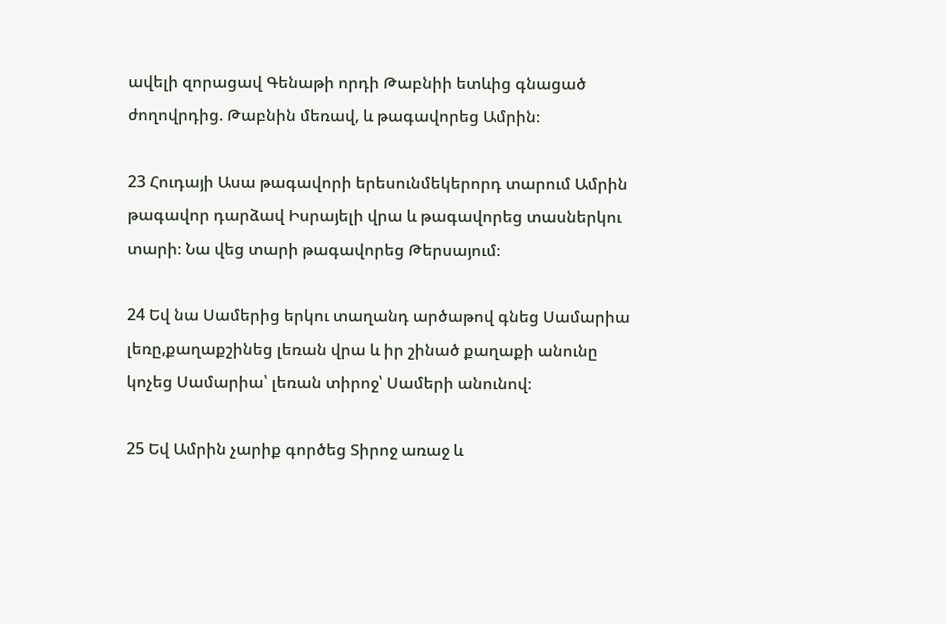ավելի զորացավ Գենաթի որդի Թաբնիի ետևից գնացած ժողովրդից. Թաբնին մեռավ, և թագավորեց Ամրին։

23 Հուդայի Ասա թագավորի երեսունմեկերորդ տարում Ամրին թագավոր դարձավ Իսրայելի վրա և թագավորեց տասներկու տարի։ Նա վեց տարի թագավորեց Թերսայում։

24 Եվ նա Սամերից երկու տաղանդ արծաթով գնեց Սամարիա լեռը,քաղաքշինեց լեռան վրա և իր շինած քաղաքի անունը կոչեց Սամարիա՝ լեռան տիրոջ՝ Սամերի անունով։

25 Եվ Ամրին չարիք գործեց Տիրոջ առաջ և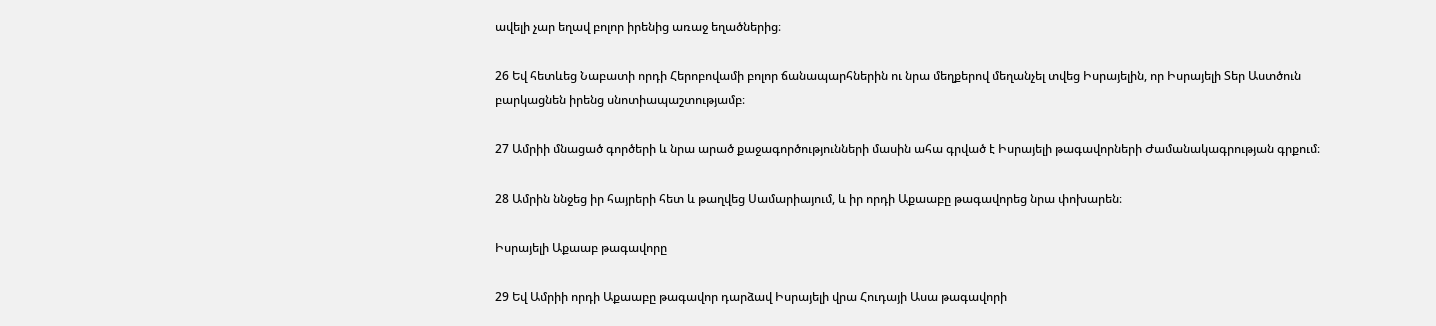ավելի չար եղավ բոլոր իրենից առաջ եղածներից։

26 Եվ հետևեց Նաբատի որդի Հերոբովամի բոլոր ճանապարհներին ու նրա մեղքերով մեղանչել տվեց Իսրայելին, որ Իսրայելի Տեր Աստծուն բարկացնեն իրենց սնոտիապաշտությամբ։

27 Ամրիի մնացած գործերի և նրա արած քաջագործությունների մասին ահա գրված է Իսրայելի թագավորների Ժամանակագրության գրքում։

28 Ամրին ննջեց իր հայրերի հետ և թաղվեց Սամարիայում, և իր որդի Աքաաբը թագավորեց նրա փոխարեն։

Իսրայելի Աքաաբ թագավորը

29 Եվ Ամրիի որդի Աքաաբը թագավոր դարձավ Իսրայելի վրա Հուդայի Ասա թագավորի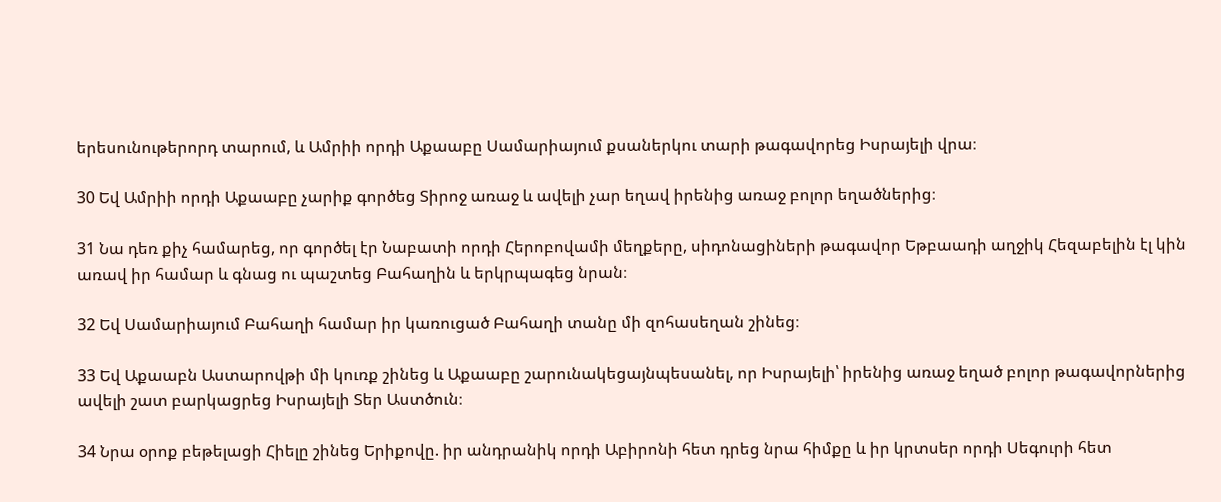երեսունութերորդ տարում, և Ամրիի որդի Աքաաբը Սամարիայում քսաներկու տարի թագավորեց Իսրայելի վրա։

30 Եվ Ամրիի որդի Աքաաբը չարիք գործեց Տիրոջ առաջ և ավելի չար եղավ իրենից առաջ բոլոր եղածներից։

31 Նա դեռ քիչ համարեց, որ գործել էր Նաբատի որդի Հերոբովամի մեղքերը, սիդոնացիների թագավոր Եթբաադի աղջիկ Հեզաբելին էլ կին առավ իր համար և գնաց ու պաշտեց Բահաղին և երկրպագեց նրան։

32 Եվ Սամարիայում Բահաղի համար իր կառուցած Բահաղի տանը մի զոհասեղան շինեց։

33 Եվ Աքաաբն Աստարովթի մի կուռք շինեց և Աքաաբը շարունակեցայնպեսանել, որ Իսրայելի՝ իրենից առաջ եղած բոլոր թագավորներից ավելի շատ բարկացրեց Իսրայելի Տեր Աստծուն։

34 Նրա օրոք բեթելացի Հիելը շինեց Երիքովը. իր անդրանիկ որդի Աբիրոնի հետ դրեց նրա հիմքը և իր կրտսեր որդի Սեգուրի հետ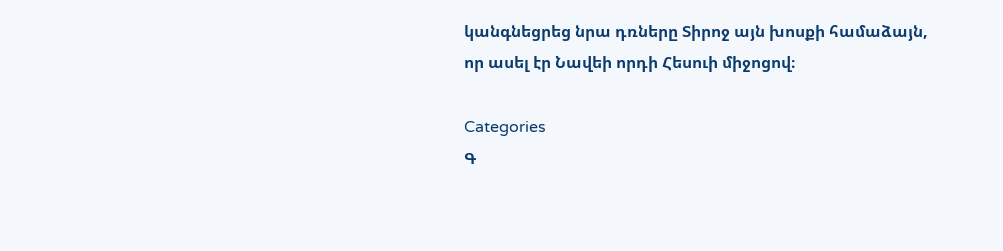կանգնեցրեց նրա դռները Տիրոջ այն խոսքի համաձայն, որ ասել էր Նավեի որդի Հեսուի միջոցով։

Categories
Գ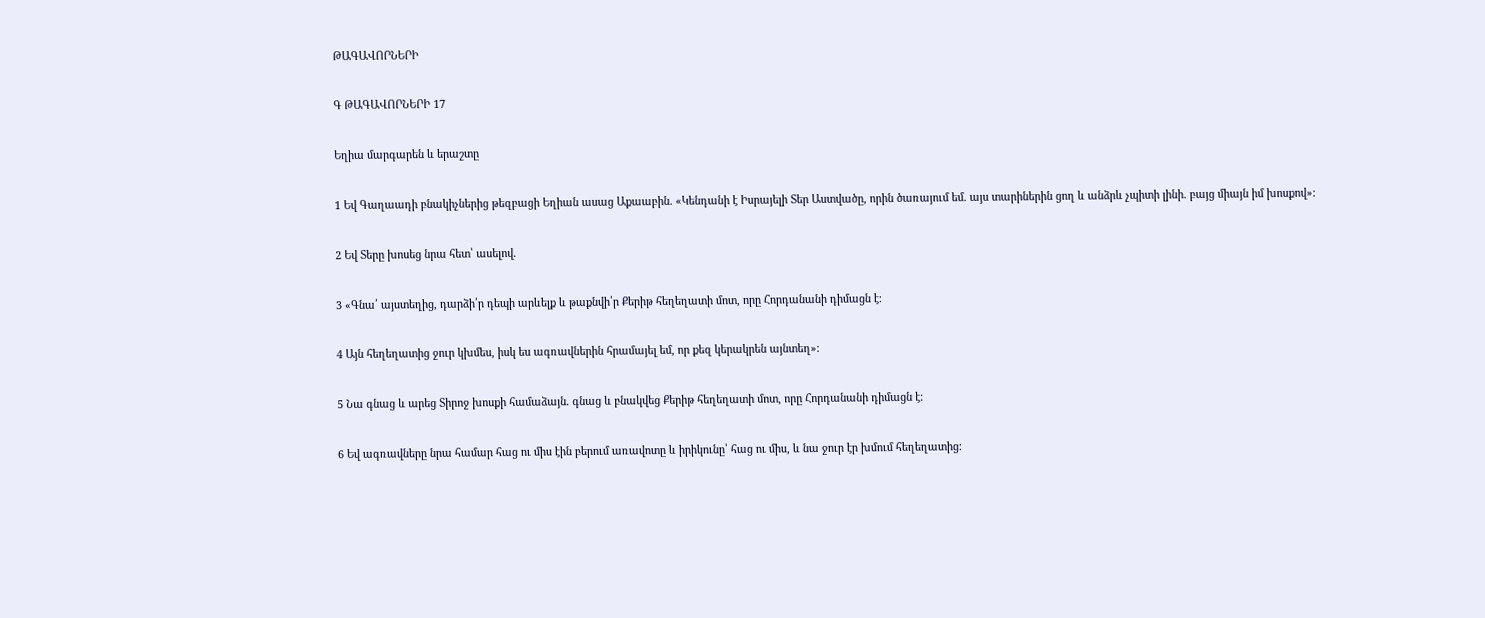ԹԱԳԱՎՈՐՆԵՐԻ

Գ ԹԱԳԱՎՈՐՆԵՐԻ 17

Եղիա մարգարեն և երաշտը

1 Եվ Գաղաադի բնակիչներից թեզբացի Եղիան ասաց Աքաաբին. «Կենդանի է Իսրայելի Տեր Աստվածը, որին ծառայում եմ. այս տարիներին ցող և անձրև չպիտի լինի. բայց միայն իմ խոսքով»։

2 Եվ Տերը խոսեց նրա հետ՝ ասելով.

3 «Գնա՛ այստեղից, դարձի՛ր դեպի արևելք և թաքնվի՛ր Քերիթ հեղեղատի մոտ, որը Հորդանանի դիմացն է։

4 Այն հեղեղատից ջուր կխմես, իսկ ես ագռավներին հրամայել եմ, որ քեզ կերակրեն այնտեղ»։

5 Նա գնաց և արեց Տիրոջ խոսքի համաձայն. գնաց և բնակվեց Քերիթ հեղեղատի մոտ, որը Հորդանանի դիմացն է։

6 Եվ ագռավները նրա համար հաց ու միս էին բերում առավոտը և իրիկունը՝ հաց ու միս, և նա ջուր էր խմում հեղեղատից։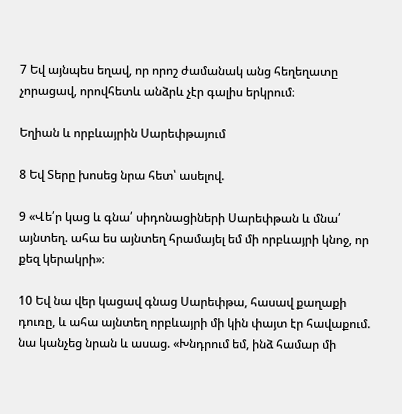7 Եվ այնպես եղավ, որ որոշ ժամանակ անց հեղեղատը չորացավ, որովհետև անձրև չէր գալիս երկրում։

Եղիան և որբևայրին Սարեփթայում

8 Եվ Տերը խոսեց նրա հետ՝ ասելով.

9 «Վե՛ր կաց և գնա՛ սիդոնացիների Սարեփթան և մնա՛ այնտեղ. ահա ես այնտեղ հրամայել եմ մի որբևայրի կնոջ, որ քեզ կերակրի»։

10 Եվ նա վեր կացավ գնաց Սարեփթա, հասավ քաղաքի դուռը, և ահա այնտեղ որբևայրի մի կին փայտ էր հավաքում. նա կանչեց նրան և ասաց. «Խնդրում եմ, ինձ համար մի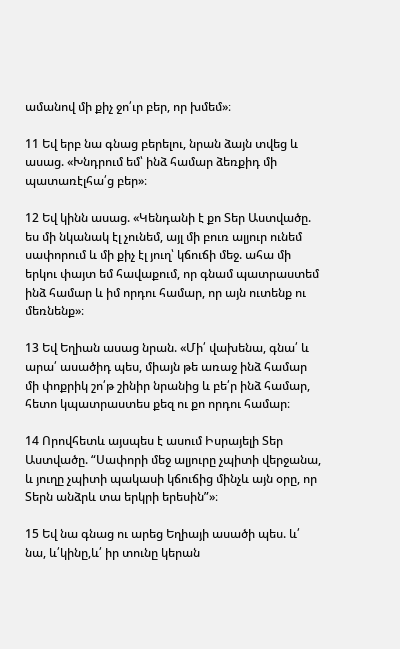ամանով մի քիչ ջո՛ւր բեր, որ խմեմ»։

11 Եվ երբ նա գնաց բերելու, նրան ձայն տվեց և ասաց. «Խնդրում եմ՝ ինձ համար ձեռքիդ մի պատառէլհա՛ց բեր»։

12 Եվ կինն ասաց. «Կենդանի է քո Տեր Աստվածը. ես մի նկանակ էլ չունեմ, այլ մի բուռ ալյուր ունեմ սափորում և մի քիչ էլ յուղ՝ կճուճի մեջ. ահա մի երկու փայտ եմ հավաքում, որ գնամ պատրաստեմ ինձ համար և իմ որդու համար, որ այն ուտենք ու մեռնենք»։

13 Եվ Եղիան ասաց նրան. «Մի՛ վախենա, գնա՛ և արա՛ ասածիդ պես, միայն թե առաջ ինձ համար մի փոքրիկ շո՛թ շինիր նրանից և բե՛ր ինձ համար, հետո կպատրաստես քեզ ու քո որդու համար։

14 Որովհետև այսպես է ասում Իսրայելի Տեր Աստվածը. “Սափորի մեջ ալյուրը չպիտի վերջանա, և յուղը չպիտի պակասի կճուճից մինչև այն օրը, որ Տերն անձրև տա երկրի երեսին”»։

15 Եվ նա գնաց ու արեց Եղիայի ասածի պես. և՛ նա, և՛կինը,և՛ իր տունը կերան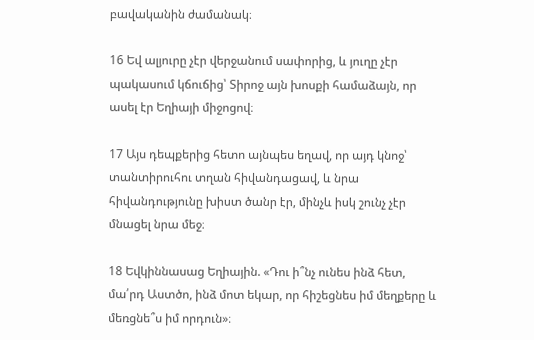բավականին ժամանակ։

16 Եվ ալյուրը չէր վերջանում սափորից, և յուղը չէր պակասում կճուճից՝ Տիրոջ այն խոսքի համաձայն, որ ասել էր Եղիայի միջոցով։

17 Այս դեպքերից հետո այնպես եղավ, որ այդ կնոջ՝ տանտիրուհու տղան հիվանդացավ, և նրա հիվանդությունը խիստ ծանր էր, մինչև իսկ շունչ չէր մնացել նրա մեջ։

18 Եվկիննասաց Եղիային. «Դու ի՞նչ ունես ինձ հետ, մա՛րդ Աստծո, ինձ մոտ եկար, որ հիշեցնես իմ մեղքերը և մեռցնե՞ս իմ որդուն»։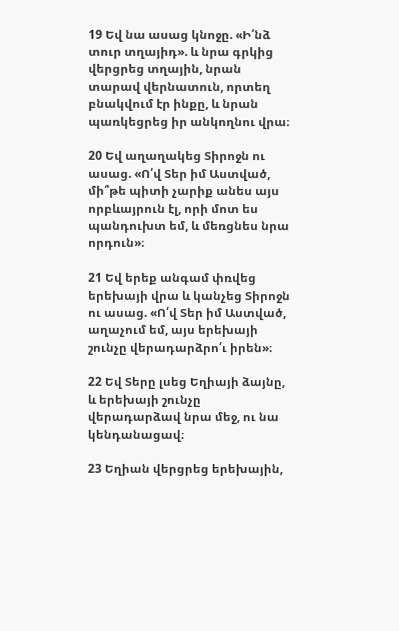19 Եվ նա ասաց կնոջը. «Ի՛նձ տուր տղայիդ». և նրա գրկից վերցրեց տղային, նրան տարավ վերնատուն, որտեղ բնակվում էր ինքը, և նրան պառկեցրեց իր անկողնու վրա։

20 Եվ աղաղակեց Տիրոջն ու ասաց. «Ո՛վ Տեր իմ Աստված, մի՞թե պիտի չարիք անես այս որբևայրուն էլ, որի մոտ ես պանդուխտ եմ, և մեռցնես նրա որդուն»։

21 Եվ երեք անգամ փռվեց երեխայի վրա և կանչեց Տիրոջն ու ասաց. «Ո՛վ Տեր իմ Աստված, աղաչում եմ, այս երեխայի շունչը վերադարձրո՛ւ իրեն»։

22 Եվ Տերը լսեց Եղիայի ձայնը, և երեխայի շունչը վերադարձավ նրա մեջ, ու նա կենդանացավ։

23 Եղիան վերցրեց երեխային,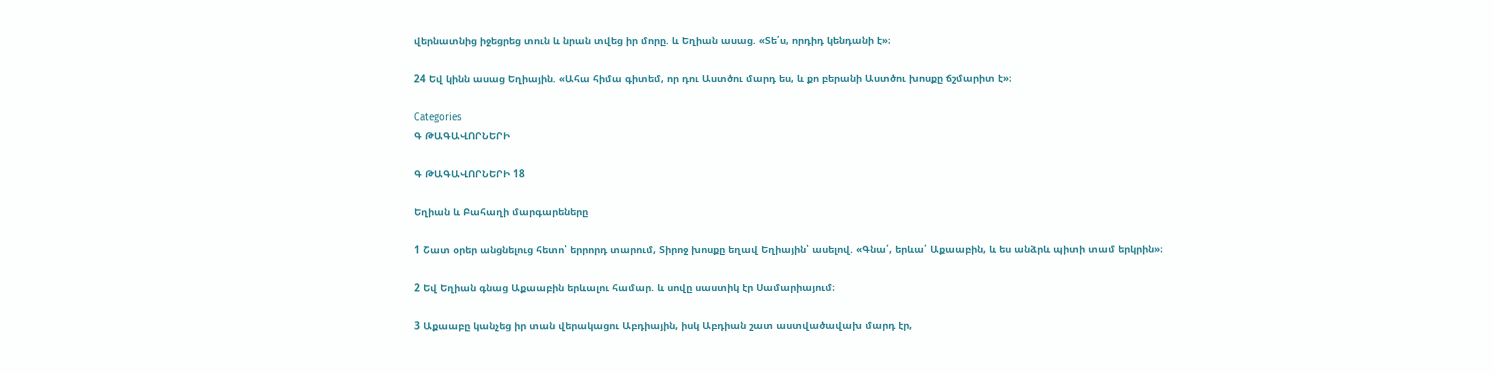վերնատնից իջեցրեց տուն և նրան տվեց իր մորը. և Եղիան ասաց. «Տե՛ս, որդիդ կենդանի է»։

24 Եվ կինն ասաց Եղիային. «Ահա հիմա գիտեմ, որ դու Աստծու մարդ ես, և քո բերանի Աստծու խոսքը ճշմարիտ է»։

Categories
Գ ԹԱԳԱՎՈՐՆԵՐԻ

Գ ԹԱԳԱՎՈՐՆԵՐԻ 18

Եղիան և Բահաղի մարգարեները

1 Շատ օրեր անցնելուց հետո՝ երրորդ տարում, Տիրոջ խոսքը եղավ Եղիային՝ ասելով. «Գնա՛, երևա՛ Աքաաբին, և ես անձրև պիտի տամ երկրին»։

2 Եվ Եղիան գնաց Աքաաբին երևալու համար. և սովը սաստիկ էր Սամարիայում։

3 Աքաաբը կանչեց իր տան վերակացու Աբդիային, իսկ Աբդիան շատ աստվածավախ մարդ էր,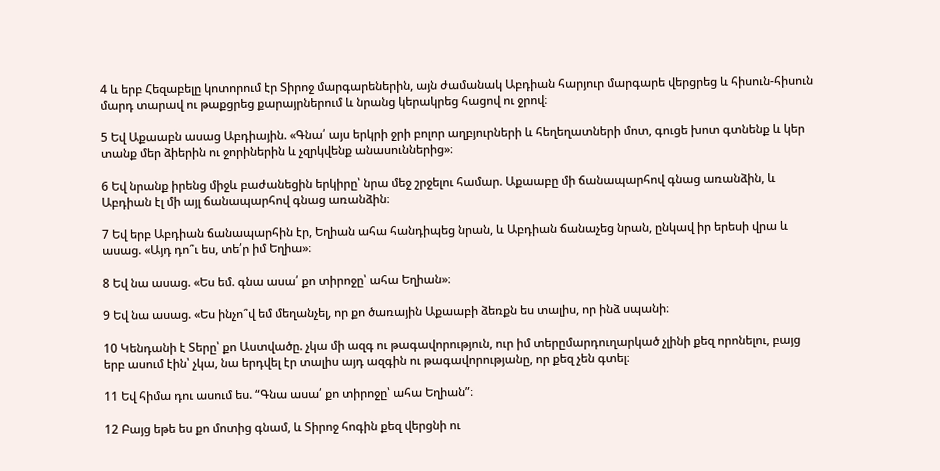4 և երբ Հեզաբելը կոտորում էր Տիրոջ մարգարեներին, այն ժամանակ Աբդիան հարյուր մարգարե վերցրեց և հիսուն-հիսուն մարդ տարավ ու թաքցրեց քարայրներում և նրանց կերակրեց հացով ու ջրով։

5 Եվ Աքաաբն ասաց Աբդիային. «Գնա՛ այս երկրի ջրի բոլոր աղբյուրների և հեղեղատների մոտ, գուցե խոտ գտնենք և կեր տանք մեր ձիերին ու ջորիներին և չզրկվենք անասուններից»։

6 Եվ նրանք իրենց միջև բաժանեցին երկիրը՝ նրա մեջ շրջելու համար. Աքաաբը մի ճանապարհով գնաց առանձին, և Աբդիան էլ մի այլ ճանապարհով գնաց առանձին։

7 Եվ երբ Աբդիան ճանապարհին էր, Եղիան ահա հանդիպեց նրան, և Աբդիան ճանաչեց նրան, ընկավ իր երեսի վրա և ասաց. «Այդ դո՞ւ ես, տե՛ր իմ Եղիա»։

8 Եվ նա ասաց. «Ես եմ. գնա ասա՛ քո տիրոջը՝ ահա Եղիան»։

9 Եվ նա ասաց. «Ես ինչո՞վ եմ մեղանչել, որ քո ծառային Աքաաբի ձեռքն ես տալիս, որ ինձ սպանի։

10 Կենդանի է Տերը՝ քո Աստվածը. չկա մի ազգ ու թագավորություն, ուր իմ տերըմարդուղարկած չլինի քեզ որոնելու, բայց երբ ասում էին՝ չկա, նա երդվել էր տալիս այդ ազգին ու թագավորությանը, որ քեզ չեն գտել։

11 Եվ հիմա դու ասում ես. “Գնա ասա՛ քո տիրոջը՝ ահա Եղիան”։

12 Բայց եթե ես քո մոտից գնամ, և Տիրոջ հոգին քեզ վերցնի ու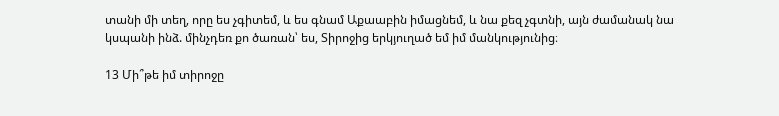տանի մի տեղ, որը ես չգիտեմ, և ես գնամ Աքաաբին իմացնեմ, և նա քեզ չգտնի, այն ժամանակ նա կսպանի ինձ. մինչդեռ քո ծառան՝ ես, Տիրոջից երկյուղած եմ իմ մանկությունից։

13 Մի՞թե իմ տիրոջը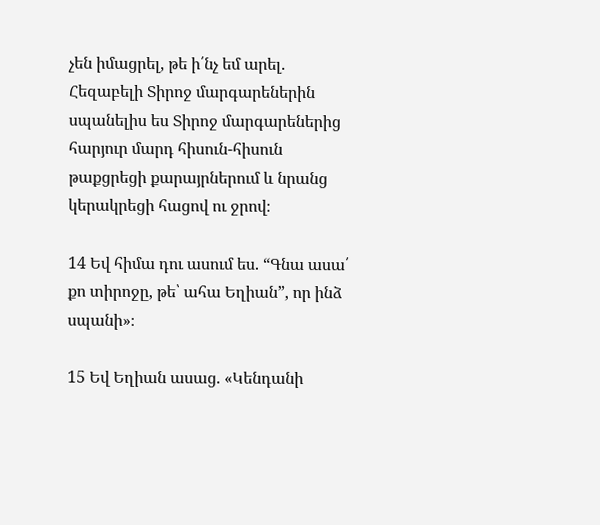չեն իմացրել, թե ի՛նչ եմ արել. Հեզաբելի Տիրոջ մարգարեներին սպանելիս ես Տիրոջ մարգարեներից հարյուր մարդ հիսուն-հիսուն թաքցրեցի քարայրներում և նրանց կերակրեցի հացով ու ջրով։

14 Եվ հիմա դու ասում ես. “Գնա ասա՛ քո տիրոջը, թե՝ ահա Եղիան”, որ ինձ սպանի»։

15 Եվ Եղիան ասաց. «Կենդանի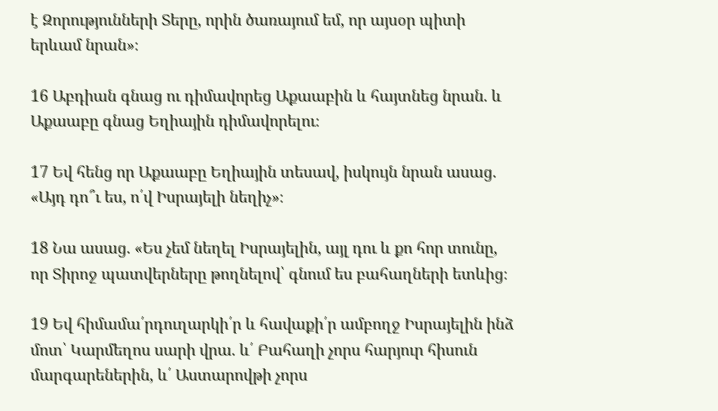է Զորությունների Տերը, որին ծառայում եմ, որ այսօր պիտի երևամ նրան»։

16 Աբդիան գնաց ու դիմավորեց Աքաաբին և հայտնեց նրան. և Աքաաբը գնաց Եղիային դիմավորելու։

17 Եվ հենց որ Աքաաբը Եղիային տեսավ, իսկույն նրան ասաց. «Այդ դո՞ւ ես, ո՛վ Իսրայելի նեղիչ»։

18 Նա ասաց. «Ես չեմ նեղել Իսրայելին, այլ դու և քո հոր տունը, որ Տիրոջ պատվերները թողնելով՝ գնում ես բահաղների ետևից։

19 Եվ հիմամա՛րդուղարկի՛ր և հավաքի՛ր ամբողջ Իսրայելին ինձ մոտ՝ Կարմեղոս սարի վրա. և՛ Բահաղի չորս հարյուր հիսուն մարգարեներին, և՛ Աստարովթի չորս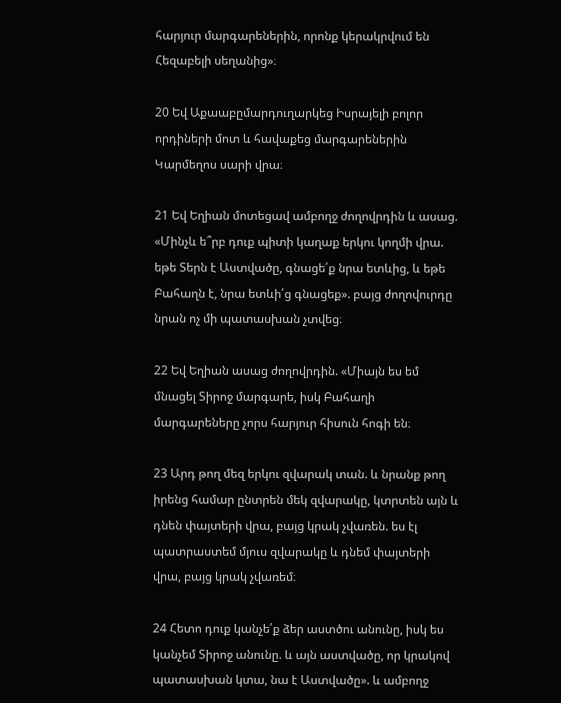հարյուր մարգարեներին, որոնք կերակրվում են Հեզաբելի սեղանից»։

20 Եվ Աքաաբըմարդուղարկեց Իսրայելի բոլոր որդիների մոտ և հավաքեց մարգարեներին Կարմեղոս սարի վրա։

21 Եվ Եղիան մոտեցավ ամբողջ ժողովրդին և ասաց. «Մինչև ե՞րբ դուք պիտի կաղաք երկու կողմի վրա. եթե Տերն է Աստվածը, գնացե՛ք նրա ետևից, և եթե Բահաղն է, նրա ետևի՛ց գնացեք». բայց ժողովուրդը նրան ոչ մի պատասխան չտվեց։

22 Եվ Եղիան ասաց ժողովրդին. «Միայն ես եմ մնացել Տիրոջ մարգարե, իսկ Բահաղի մարգարեները չորս հարյուր հիսուն հոգի են։

23 Արդ թող մեզ երկու զվարակ տան. և նրանք թող իրենց համար ընտրեն մեկ զվարակը, կտրտեն այն և դնեն փայտերի վրա, բայց կրակ չվառեն. ես էլ պատրաստեմ մյուս զվարակը և դնեմ փայտերի վրա, բայց կրակ չվառեմ։

24 Հետո դուք կանչե՛ք ձեր աստծու անունը, իսկ ես կանչեմ Տիրոջ անունը. և այն աստվածը, որ կրակով պատասխան կտա, նա է Աստվածը». և ամբողջ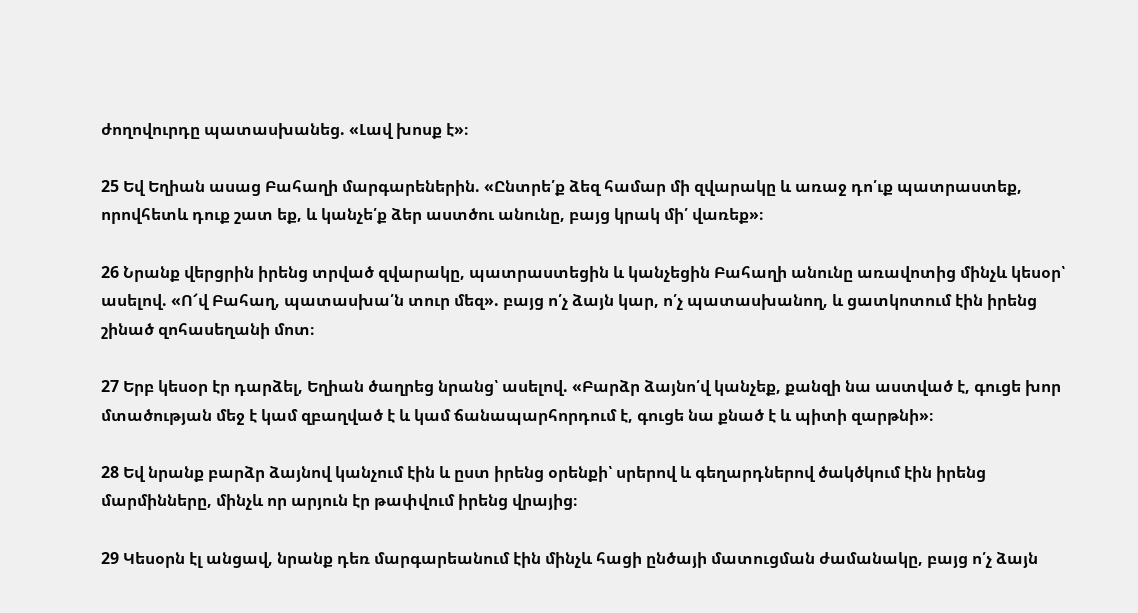ժողովուրդը պատասխանեց. «Լավ խոսք է»։

25 Եվ Եղիան ասաց Բահաղի մարգարեներին. «Ընտրե՛ք ձեզ համար մի զվարակը և առաջ դո՛ւք պատրաստեք, որովհետև դուք շատ եք, և կանչե՛ք ձեր աստծու անունը, բայց կրակ մի՛ վառեք»։

26 Նրանք վերցրին իրենց տրված զվարակը, պատրաստեցին և կանչեցին Բահաղի անունը առավոտից մինչև կեսօր՝ ասելով. «Ո՜վ Բահաղ, պատասխա՛ն տուր մեզ». բայց ո՛չ ձայն կար, ո՛չ պատասխանող, և ցատկոտում էին իրենց շինած զոհասեղանի մոտ։

27 Երբ կեսօր էր դարձել, Եղիան ծաղրեց նրանց՝ ասելով. «Բարձր ձայնո՛վ կանչեք, քանզի նա աստված է, գուցե խոր մտածության մեջ է կամ զբաղված է և կամ ճանապարհորդում է, գուցե նա քնած է և պիտի զարթնի»։

28 Եվ նրանք բարձր ձայնով կանչում էին և ըստ իրենց օրենքի՝ սրերով և գեղարդներով ծակծկում էին իրենց մարմինները, մինչև որ արյուն էր թափվում իրենց վրայից։

29 Կեսօրն էլ անցավ, նրանք դեռ մարգարեանում էին մինչև հացի ընծայի մատուցման ժամանակը, բայց ո՛չ ձայն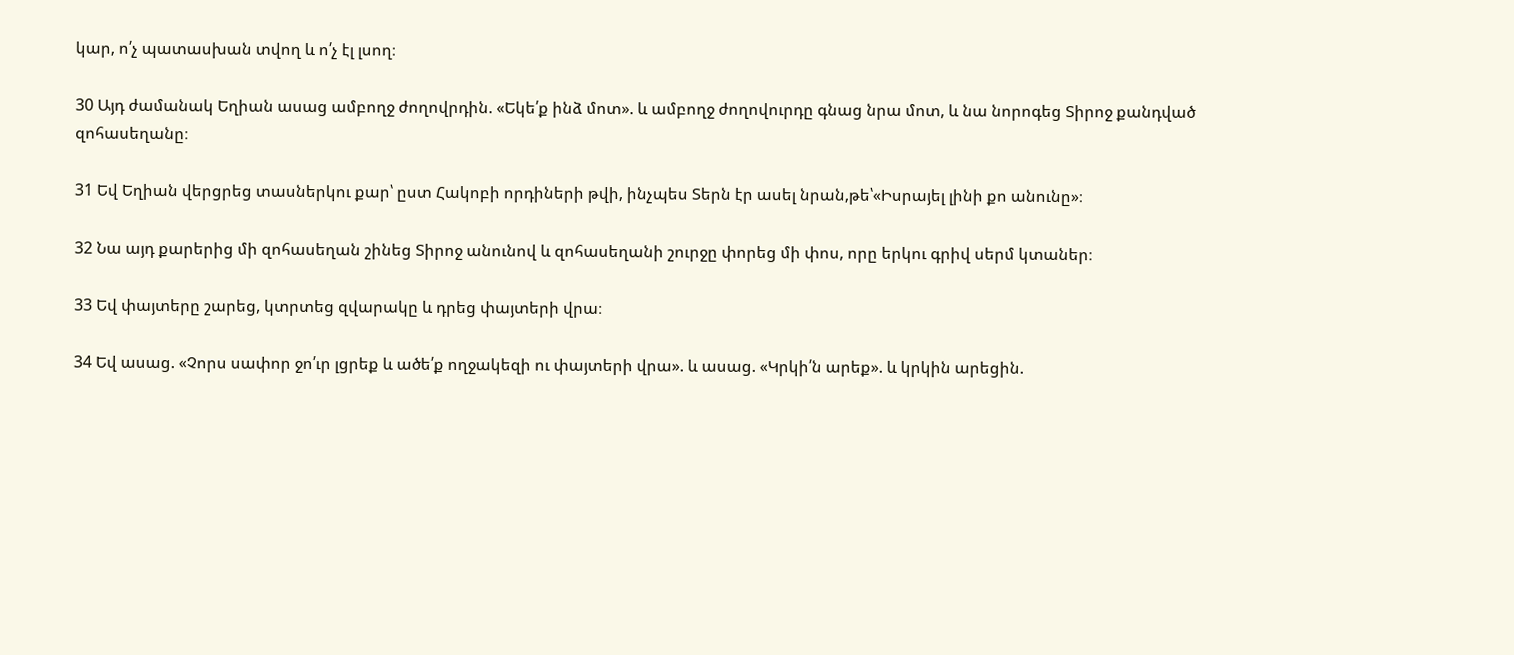կար, ո՛չ պատասխան տվող և ո՛չ էլ լսող։

30 Այդ ժամանակ Եղիան ասաց ամբողջ ժողովրդին. «Եկե՛ք ինձ մոտ». և ամբողջ ժողովուրդը գնաց նրա մոտ, և նա նորոգեց Տիրոջ քանդված զոհասեղանը։

31 Եվ Եղիան վերցրեց տասներկու քար՝ ըստ Հակոբի որդիների թվի, ինչպես Տերն էր ասել նրան,թե՝«Իսրայել լինի քո անունը»։

32 Նա այդ քարերից մի զոհասեղան շինեց Տիրոջ անունով և զոհասեղանի շուրջը փորեց մի փոս, որը երկու գրիվ սերմ կտաներ։

33 Եվ փայտերը շարեց, կտրտեց զվարակը և դրեց փայտերի վրա։

34 Եվ ասաց. «Չորս սափոր ջո՛ւր լցրեք և ածե՛ք ողջակեզի ու փայտերի վրա». և ասաց. «Կրկի՛ն արեք». և կրկին արեցին.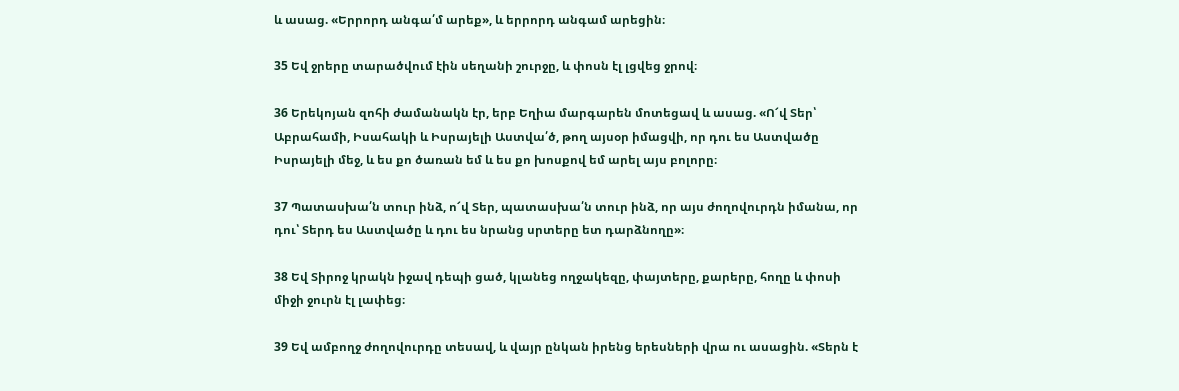և ասաց. «Երրորդ անգա՛մ արեք», և երրորդ անգամ արեցին։

35 Եվ ջրերը տարածվում էին սեղանի շուրջը, և փոսն էլ լցվեց ջրով։

36 Երեկոյան զոհի ժամանակն էր, երբ Եղիա մարգարեն մոտեցավ և ասաց. «Ո՜վ Տեր՝ Աբրահամի, Իսահակի և Իսրայելի Աստվա՛ծ, թող այսօր իմացվի, որ դու ես Աստվածը Իսրայելի մեջ, և ես քո ծառան եմ և ես քո խոսքով եմ արել այս բոլորը։

37 Պատասխա՛ն տուր ինձ, ո՜վ Տեր, պատասխա՛ն տուր ինձ, որ այս ժողովուրդն իմանա, որ դու՝ Տերդ ես Աստվածը և դու ես նրանց սրտերը ետ դարձնողը»։

38 Եվ Տիրոջ կրակն իջավ դեպի ցած, կլանեց ողջակեզը, փայտերը, քարերը, հողը և փոսի միջի ջուրն էլ լափեց։

39 Եվ ամբողջ ժողովուրդը տեսավ, և վայր ընկան իրենց երեսների վրա ու ասացին. «Տերն է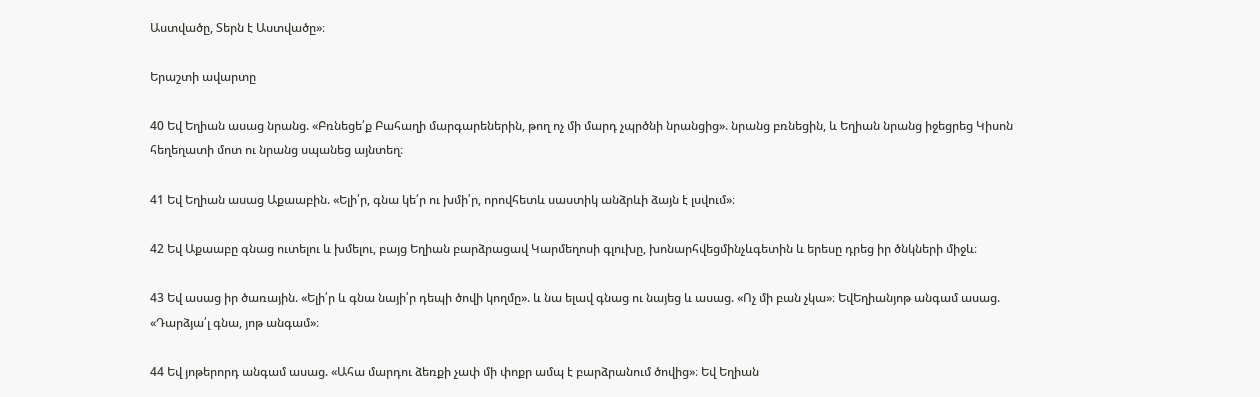Աստվածը, Տերն է Աստվածը»։

Երաշտի ավարտը

40 Եվ Եղիան ասաց նրանց. «Բռնեցե՛ք Բահաղի մարգարեներին, թող ոչ մի մարդ չպրծնի նրանցից». նրանց բռնեցին, և Եղիան նրանց իջեցրեց Կիսոն հեղեղատի մոտ ու նրանց սպանեց այնտեղ։

41 Եվ Եղիան ասաց Աքաաբին. «Ելի՛ր, գնա կե՛ր ու խմի՛ր, որովհետև սաստիկ անձրևի ձայն է լսվում»։

42 Եվ Աքաաբը գնաց ուտելու և խմելու, բայց Եղիան բարձրացավ Կարմեղոսի գլուխը, խոնարհվեցմինչևգետին և երեսը դրեց իր ծնկների միջև։

43 Եվ ասաց իր ծառային. «Ելի՛ր և գնա նայի՛ր դեպի ծովի կողմը». և նա ելավ գնաց ու նայեց և ասաց. «Ոչ մի բան չկա»։ ԵվԵղիանյոթ անգամ ասաց. «Դարձյա՛լ գնա, յոթ անգամ»։

44 Եվ յոթերորդ անգամ ասաց. «Ահա մարդու ձեռքի չափ մի փոքր ամպ է բարձրանում ծովից»։ Եվ Եղիան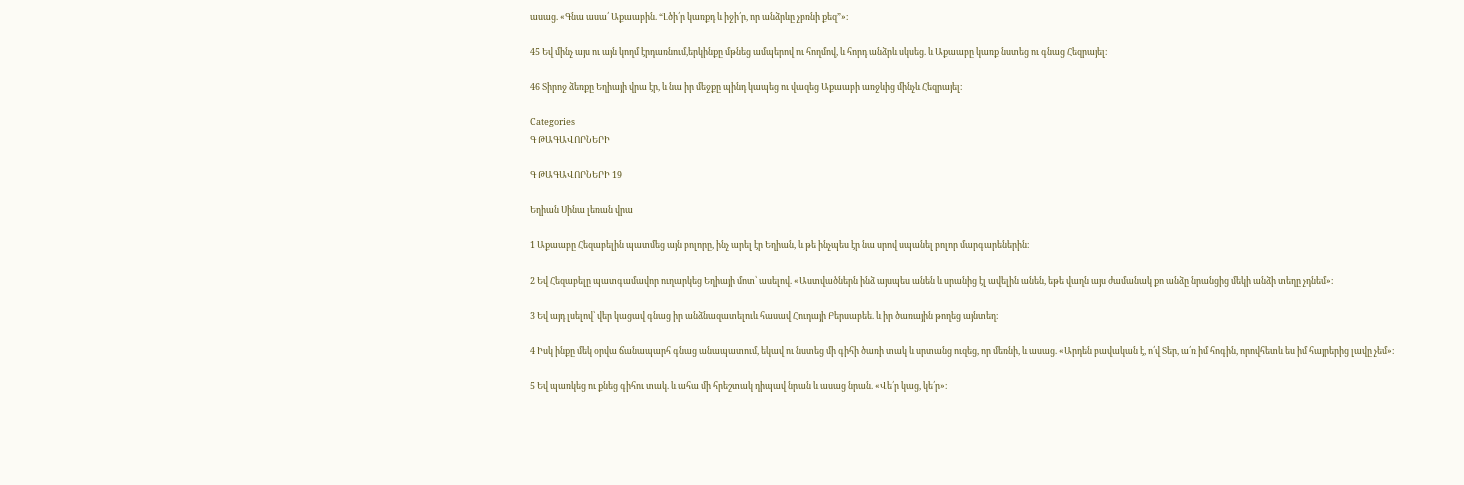ասաց. «Գնա ասա՛ Աքաաբին. “Լծի՛ր կառքդ և իջի՛ր, որ անձրևը չբռնի քեզ”»։

45 Եվ մինչ այս ու այն կողմ էրդառնում,երկինքը մթնեց ամպերով ու հողմով, և հորդ անձրև սկսեց. և Աքաաբը կառք նստեց ու գնաց Հեզրայել։

46 Տիրոջ ձեռքը Եղիայի վրա էր, և նա իր մեջքը պինդ կապեց ու վազեց Աքաաբի առջևից մինչև Հեզրայել։

Categories
Գ ԹԱԳԱՎՈՐՆԵՐԻ

Գ ԹԱԳԱՎՈՐՆԵՐԻ 19

Եղիան Սինա լեռան վրա

1 Աքաաբը Հեզաբելին պատմեց այն բոլորը, ինչ արել էր Եղիան, և թե ինչպես էր նա սրով սպանել բոլոր մարգարեներին։

2 Եվ Հեզաբելը պատգամավոր ուղարկեց Եղիայի մոտ՝ ասելով. «Աստվածներն ինձ այսպես անեն և սրանից էլ ավելին անեն, եթե վաղն այս ժամանակ քո անձը նրանցից մեկի անձի տեղը չդնեմ»։

3 Եվ այդ լսելով՝ վեր կացավ գնաց իր անձնազատելուև հասավ Հուդայի Բերսաբեե. և իր ծառային թողեց այնտեղ։

4 Իսկ ինքը մեկ օրվա ճանապարհ գնաց անապատում, եկավ ու նստեց մի գիհի ծառի տակ և սրտանց ուզեց, որ մեռնի, և ասաց. «Արդեն բավական է, ո՛վ Տեր, ա՛ռ իմ հոգին, որովհետև ես իմ հայրերից լավը չեմ»։

5 Եվ պառկեց ու քնեց գիհու տակ. և ահա մի հրեշտակ դիպավ նրան և ասաց նրան. «Վե՛ր կաց, կե՛ր»։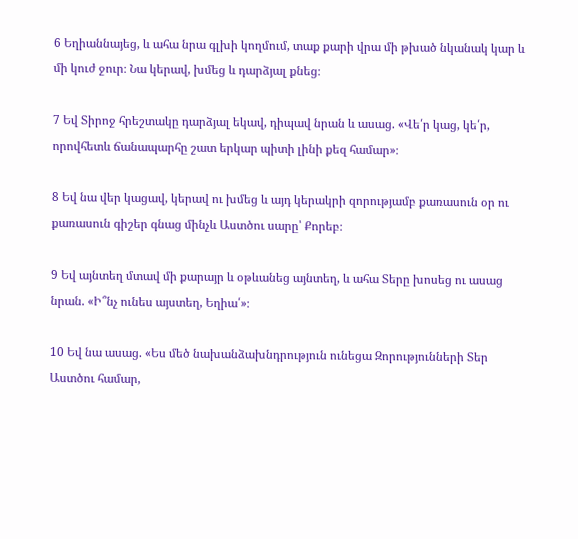6 Եղիաննայեց, և ահա նրա գլխի կողմում, տաք քարի վրա մի թխած նկանակ կար և մի կուժ ջուր։ Նա կերավ, խմեց և դարձյալ քնեց։

7 Եվ Տիրոջ հրեշտակը դարձյալ եկավ, դիպավ նրան և ասաց. «Վե՛ր կաց, կե՛ր, որովհետև ճանապարհը շատ երկար պիտի լինի քեզ համար»։

8 Եվ նա վեր կացավ, կերավ ու խմեց և այդ կերակրի զորությամբ քառասուն օր ու քառասուն գիշեր գնաց մինչև Աստծու սարը՝ Քորեբ։

9 Եվ այնտեղ մտավ մի քարայր և օթևանեց այնտեղ, և ահա Տերը խոսեց ու ասաց նրան. «Ի՞նչ ունես այստեղ, Եղիա՛»։

10 Եվ նա ասաց. «Ես մեծ նախանձախնդրություն ունեցա Զորությունների Տեր Աստծու համար,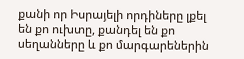քանի որ Իսրայելի որդիները լքել են քո ուխտը, քանդել են քո սեղանները և քո մարգարեներին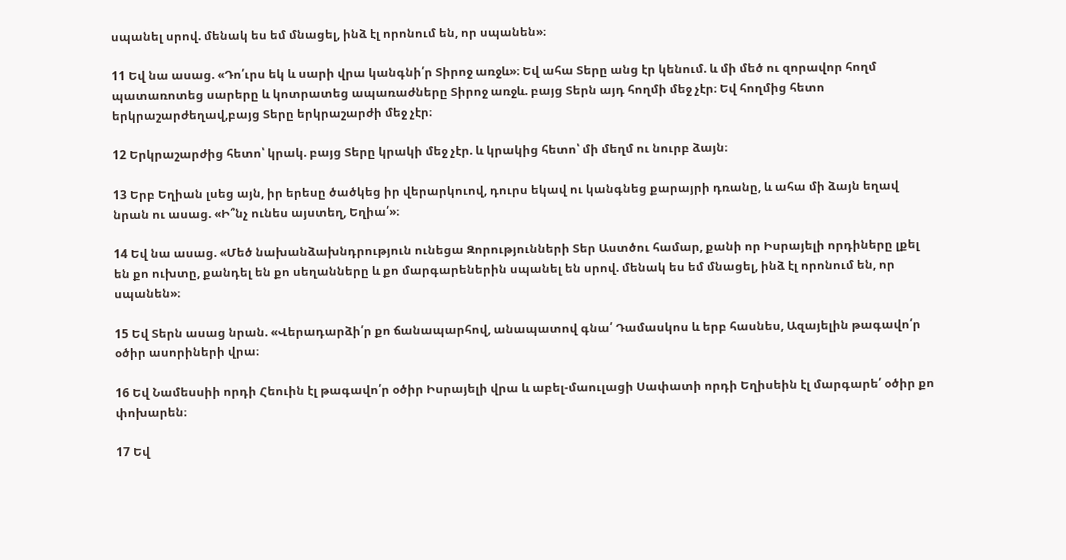սպանել սրով. մենակ ես եմ մնացել, ինձ էլ որոնում են, որ սպանեն»։

11 Եվ նա ասաց. «Դո՛ւրս եկ և սարի վրա կանգնի՛ր Տիրոջ առջև»։ Եվ ահա Տերը անց էր կենում. և մի մեծ ու զորավոր հողմ պատառոտեց սարերը և կոտրատեց ապառաժները Տիրոջ առջև. բայց Տերն այդ հողմի մեջ չէր։ Եվ հողմից հետո երկրաշարժեղավ,բայց Տերը երկրաշարժի մեջ չէր։

12 Երկրաշարժից հետո՝ կրակ. բայց Տերը կրակի մեջ չէր. և կրակից հետո՝ մի մեղմ ու նուրբ ձայն։

13 Երբ Եղիան լսեց այն, իր երեսը ծածկեց իր վերարկուով, դուրս եկավ ու կանգնեց քարայրի դռանը, և ահա մի ձայն եղավ նրան ու ասաց. «Ի՞նչ ունես այստեղ, Եղիա՛»։

14 Եվ նա ասաց. «Մեծ նախանձախնդրություն ունեցա Զորությունների Տեր Աստծու համար, քանի որ Իսրայելի որդիները լքել են քո ուխտը, քանդել են քո սեղանները և քո մարգարեներին սպանել են սրով. մենակ ես եմ մնացել, ինձ էլ որոնում են, որ սպանեն»։

15 Եվ Տերն ասաց նրան. «Վերադարձի՛ր քո ճանապարհով, անապատով գնա՛ Դամասկոս և երբ հասնես, Ազայելին թագավո՛ր օծիր ասորիների վրա։

16 Եվ Նամեսսիի որդի Հեուին էլ թագավո՛ր օծիր Իսրայելի վրա և աբել-մաուլացի Սափատի որդի Եղիսեին էլ մարգարե՛ օծիր քո փոխարեն։

17 Եվ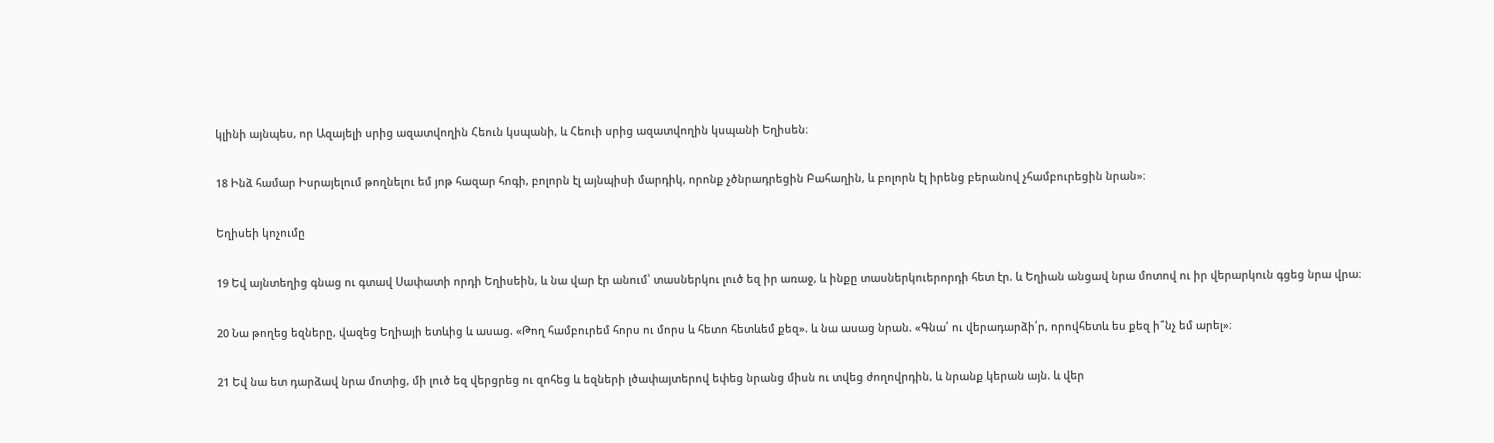կլինի այնպես, որ Ազայելի սրից ազատվողին Հեուն կսպանի, և Հեուի սրից ազատվողին կսպանի Եղիսեն։

18 Ինձ համար Իսրայելում թողնելու եմ յոթ հազար հոգի, բոլորն էլ այնպիսի մարդիկ, որոնք չծնրադրեցին Բահաղին, և բոլորն էլ իրենց բերանով չհամբուրեցին նրան»։

Եղիսեի կոչումը

19 Եվ այնտեղից գնաց ու գտավ Սափատի որդի Եղիսեին, և նա վար էր անում՝ տասներկու լուծ եզ իր առաջ, և ինքը տասներկուերորդի հետ էր. և Եղիան անցավ նրա մոտով ու իր վերարկուն գցեց նրա վրա։

20 Նա թողեց եզները, վազեց Եղիայի ետևից և ասաց. «Թող համբուրեմ հորս ու մորս և հետո հետևեմ քեզ». և նա ասաց նրան. «Գնա՛ ու վերադարձի՛ր, որովհետև ես քեզ ի՞նչ եմ արել»։

21 Եվ նա ետ դարձավ նրա մոտից, մի լուծ եզ վերցրեց ու զոհեց և եզների լծափայտերով եփեց նրանց միսն ու տվեց ժողովրդին, և նրանք կերան այն. և վեր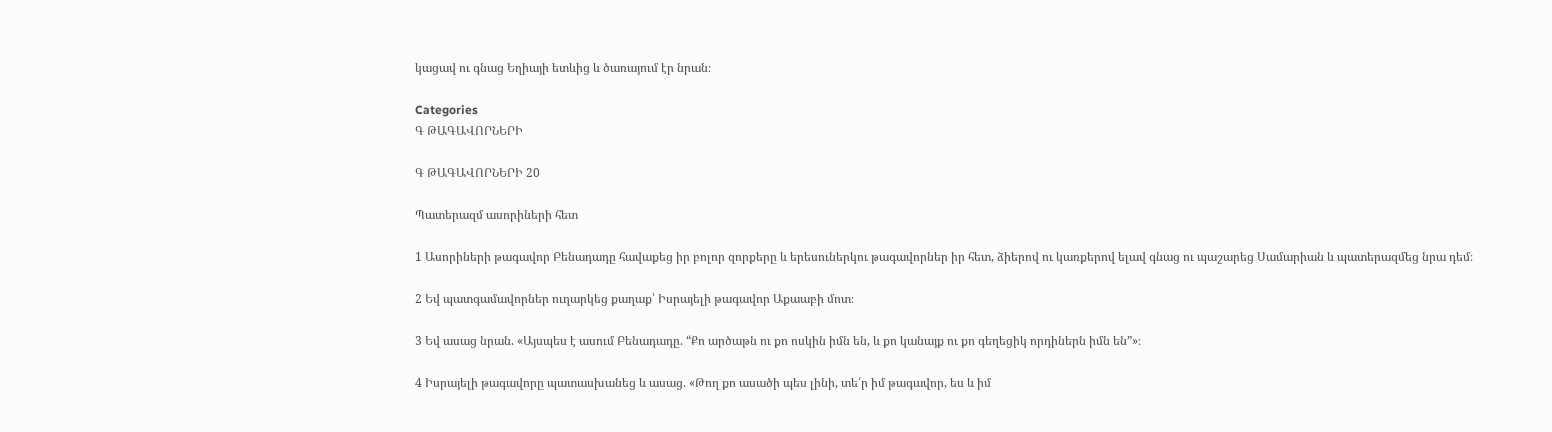կացավ ու գնաց Եղիայի ետևից և ծառայում էր նրան։

Categories
Գ ԹԱԳԱՎՈՐՆԵՐԻ

Գ ԹԱԳԱՎՈՐՆԵՐԻ 20

Պատերազմ ասորիների հետ

1 Ասորիների թագավոր Բենադադը հավաքեց իր բոլոր զորքերը և երեսուներկու թագավորներ իր հետ, ձիերով ու կառքերով ելավ գնաց ու պաշարեց Սամարիան և պատերազմեց նրա դեմ։

2 Եվ պատգամավորներ ուղարկեց քաղաք՝ Իսրայելի թագավոր Աքաաբի մոտ։

3 Եվ ասաց նրան. «Այսպես է ասում Բենադադը. “Քո արծաթն ու քո ոսկին իմն են, և քո կանայք ու քո գեղեցիկ որդիներն իմն են”»։

4 Իսրայելի թագավորը պատասխանեց և ասաց. «Թող քո ասածի պես լինի, տե՛ր իմ թագավոր, ես և իմ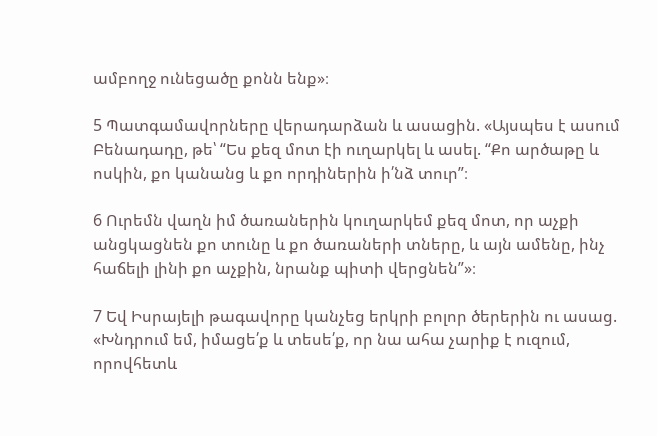ամբողջ ունեցածը քոնն ենք»։

5 Պատգամավորները վերադարձան և ասացին. «Այսպես է ասում Բենադադը, թե՝ “Ես քեզ մոտ էի ուղարկել և ասել. “Քո արծաթը և ոսկին, քո կանանց և քո որդիներին ի՛նձ տուր”։

6 Ուրեմն վաղն իմ ծառաներին կուղարկեմ քեզ մոտ, որ աչքի անցկացնեն քո տունը և քո ծառաների տները, և այն ամենը, ինչ հաճելի լինի քո աչքին, նրանք պիտի վերցնեն”»։

7 Եվ Իսրայելի թագավորը կանչեց երկրի բոլոր ծերերին ու ասաց. «Խնդրում եմ, իմացե՛ք և տեսե՛ք, որ նա ահա չարիք է ուզում, որովհետև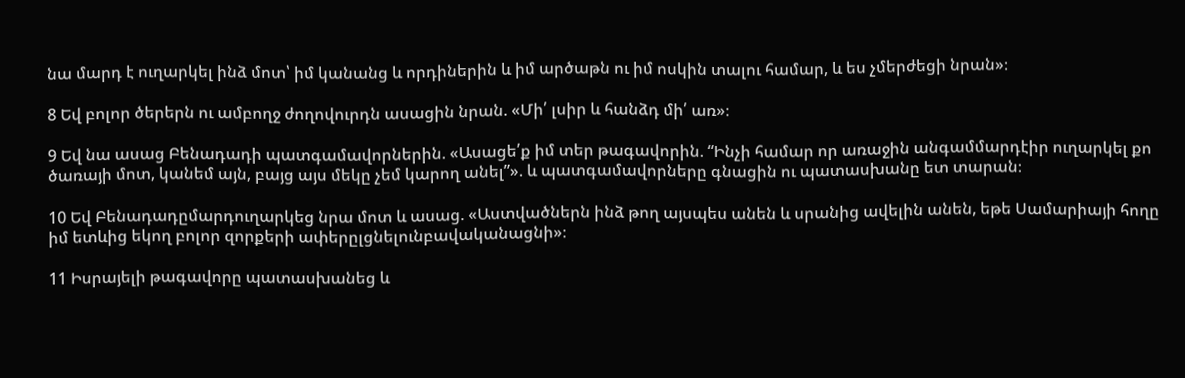նա մարդ է ուղարկել ինձ մոտ՝ իմ կանանց և որդիներին և իմ արծաթն ու իմ ոսկին տալու համար, և ես չմերժեցի նրան»։

8 Եվ բոլոր ծերերն ու ամբողջ ժողովուրդն ասացին նրան. «Մի՛ լսիր և հանձդ մի՛ առ»։

9 Եվ նա ասաց Բենադադի պատգամավորներին. «Ասացե՛ք իմ տեր թագավորին. “Ինչի համար որ առաջին անգամմարդէիր ուղարկել քո ծառայի մոտ, կանեմ այն, բայց այս մեկը չեմ կարող անել”». և պատգամավորները գնացին ու պատասխանը ետ տարան։

10 Եվ Բենադադըմարդուղարկեց նրա մոտ և ասաց. «Աստվածներն ինձ թող այսպես անեն և սրանից ավելին անեն, եթե Սամարիայի հողը իմ ետևից եկող բոլոր զորքերի ափերըլցնելունբավականացնի»։

11 Իսրայելի թագավորը պատասխանեց և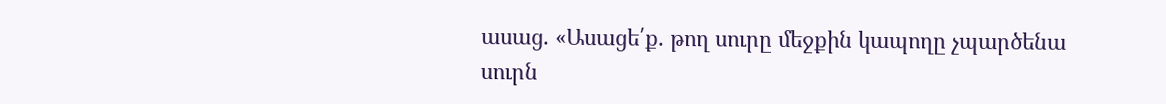ասաց. «Ասացե՛ք. թող սուրը մեջքին կապողը չպարծենա սուրն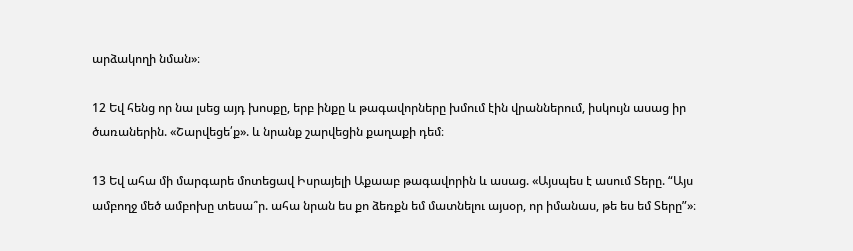արձակողի նման»։

12 Եվ հենց որ նա լսեց այդ խոսքը, երբ ինքը և թագավորները խմում էին վրաններում, իսկույն ասաց իր ծառաներին. «Շարվեցե՛ք». և նրանք շարվեցին քաղաքի դեմ։

13 Եվ ահա մի մարգարե մոտեցավ Իսրայելի Աքաաբ թագավորին և ասաց. «Այսպես է ասում Տերը. “Այս ամբողջ մեծ ամբոխը տեսա՞ր. ահա նրան ես քո ձեռքն եմ մատնելու այսօր, որ իմանաս, թե ես եմ Տերը”»։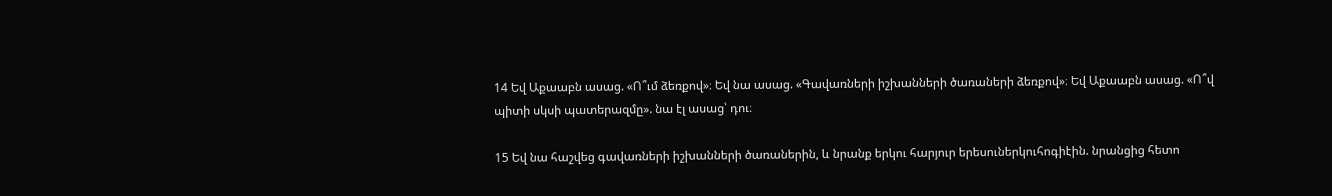14 Եվ Աքաաբն ասաց. «Ո՞ւմ ձեռքով»։ Եվ նա ասաց. «Գավառների իշխանների ծառաների ձեռքով»։ Եվ Աքաաբն ասաց. «Ո՞վ պիտի սկսի պատերազմը». նա էլ ասաց՝ դու։

15 Եվ նա հաշվեց գավառների իշխանների ծառաներին, և նրանք երկու հարյուր երեսուներկուհոգիէին. նրանցից հետո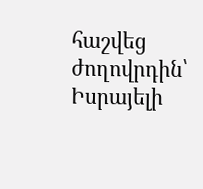հաշվեց ժողովրդին՝ Իսրայելի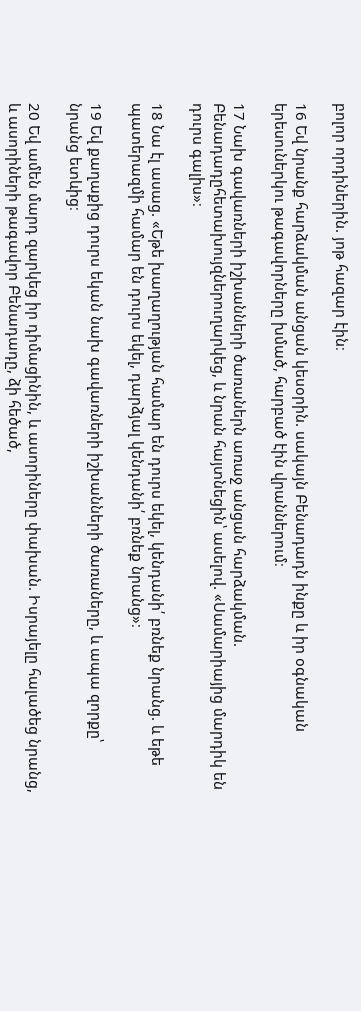բոլոր որդիներին. յոթ հազար էին։

16 Եվ նրանք հարձակման անցան կեսօրին. սակայն Բենադադն ինքը և իր օգնական երեսուներկու թագավորները խմած, հարբած էին վրաններում։

17 Նախ գավառների իշխանների ծառաներն առաջ անցան հարձակման. Բենադադըհետախույզներուղարկեց, և նրան հայտնեցին՝ ասելով. «Սամարիայից մարդիկ են դուրս գալիս»։

18 Նա էլ ասաց. «Եթե խաղաղության համար են դուրս եկել, կենդանի՛ բռնեք նրանց. և եթե պատերազմի համար են դուրս եկել, դարձյալ կենդանի՛ բռնեք նրանց»։

19 Եվ քաղաքից դուրս եկան նախ գավառների իշխանների ծառաները, և ապա զորքը՝ նրանց ետևից։

20 Եվ ամեն մարդ զարկեց իր դիմացինին, և ասորիները փախան. Իսրայելը հալածեց նրանց, և ասորիների թագավոր Բենադադը, ձի հեծած,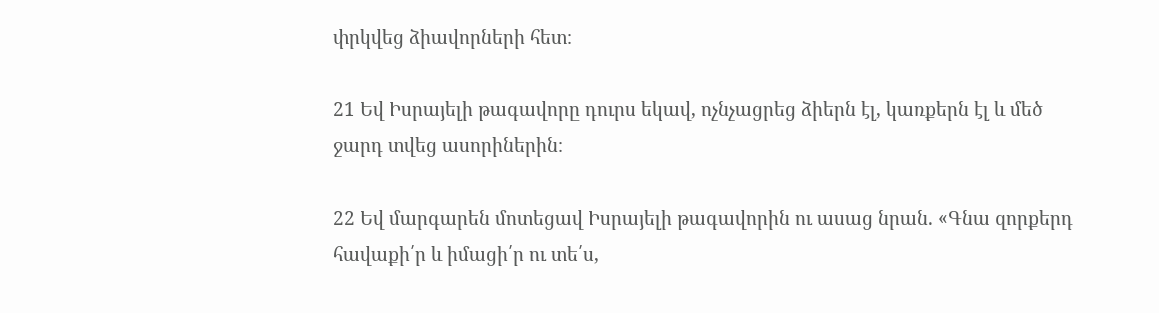փրկվեց ձիավորների հետ։

21 Եվ Իսրայելի թագավորը դուրս եկավ, ոչնչացրեց ձիերն էլ, կառքերն էլ և մեծ ջարդ տվեց ասորիներին։

22 Եվ մարգարեն մոտեցավ Իսրայելի թագավորին ու ասաց նրան. «Գնա զորքերդ հավաքի՛ր և իմացի՛ր ու տե՛ս,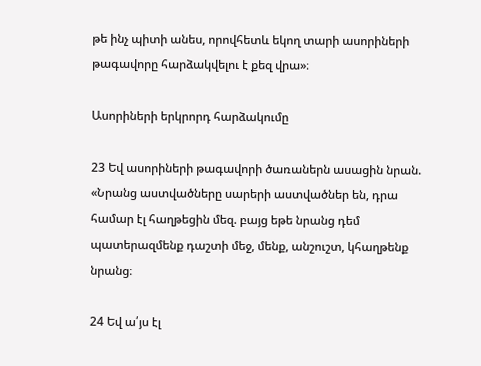թե ինչ պիտի անես, որովհետև եկող տարի ասորիների թագավորը հարձակվելու է քեզ վրա»։

Ասորիների երկրորդ հարձակումը

23 Եվ ասորիների թագավորի ծառաներն ասացին նրան. «Նրանց աստվածները սարերի աստվածներ են, դրա համար էլ հաղթեցին մեզ. բայց եթե նրանց դեմ պատերազմենք դաշտի մեջ, մենք, անշուշտ, կհաղթենք նրանց։

24 Եվ ա՛յս էլ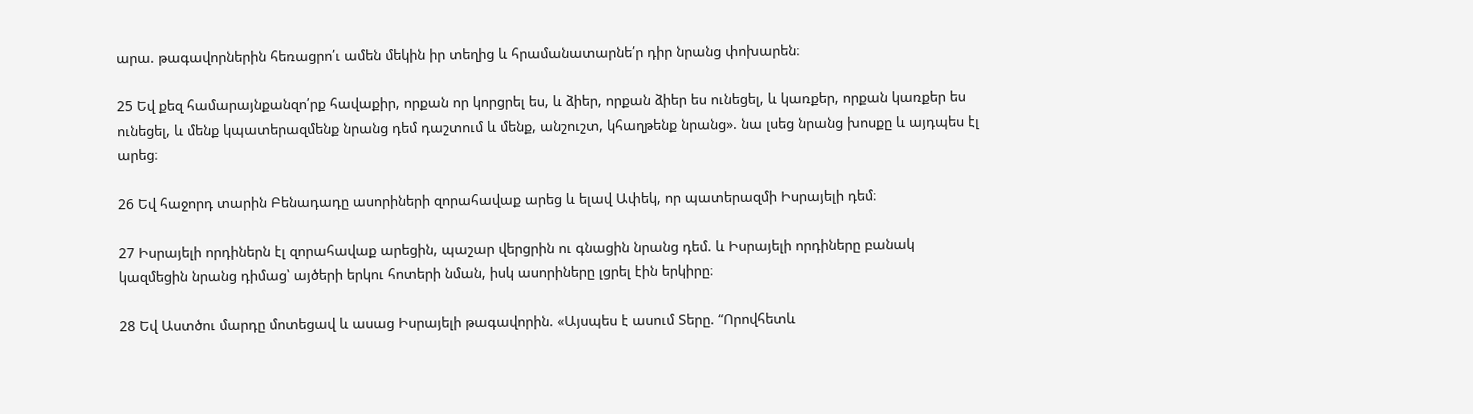արա. թագավորներին հեռացրո՛ւ ամեն մեկին իր տեղից և հրամանատարնե՛ր դիր նրանց փոխարեն։

25 Եվ քեզ համարայնքանզո՛րք հավաքիր, որքան որ կորցրել ես, և ձիեր, որքան ձիեր ես ունեցել, և կառքեր, որքան կառքեր ես ունեցել, և մենք կպատերազմենք նրանց դեմ դաշտում և մենք, անշուշտ, կհաղթենք նրանց». նա լսեց նրանց խոսքը և այդպես էլ արեց։

26 Եվ հաջորդ տարին Բենադադը ասորիների զորահավաք արեց և ելավ Ափեկ, որ պատերազմի Իսրայելի դեմ։

27 Իսրայելի որդիներն էլ զորահավաք արեցին, պաշար վերցրին ու գնացին նրանց դեմ. և Իսրայելի որդիները բանակ կազմեցին նրանց դիմաց՝ այծերի երկու հոտերի նման, իսկ ասորիները լցրել էին երկիրը։

28 Եվ Աստծու մարդը մոտեցավ և ասաց Իսրայելի թագավորին. «Այսպես է ասում Տերը. “Որովհետև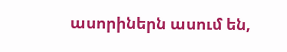ասորիներն ասում են,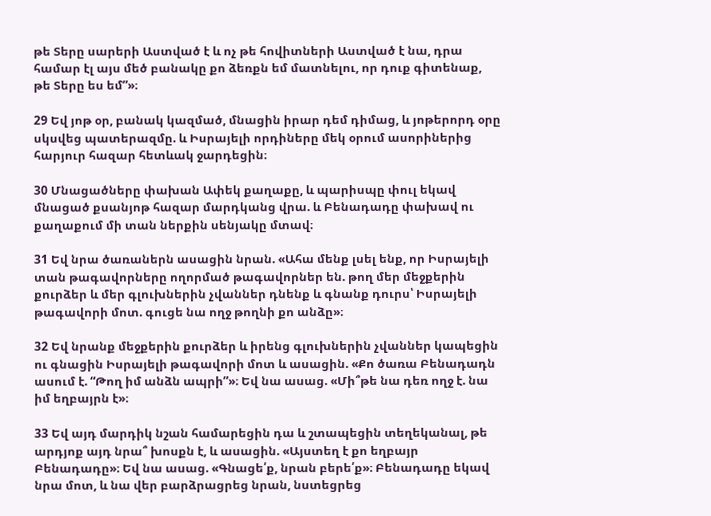թե Տերը սարերի Աստված է և ոչ թե հովիտների Աստված է նա, դրա համար էլ այս մեծ բանակը քո ձեռքն եմ մատնելու, որ դուք գիտենաք, թե Տերը ես եմ”»։

29 Եվ յոթ օր, բանակ կազմած, մնացին իրար դեմ դիմաց, և յոթերորդ օրը սկսվեց պատերազմը. և Իսրայելի որդիները մեկ օրում ասորիներից հարյուր հազար հետևակ ջարդեցին։

30 Մնացածները փախան Ափեկ քաղաքը, և պարիսպը փուլ եկավ մնացած քսանյոթ հազար մարդկանց վրա. և Բենադադը փախավ ու քաղաքում մի տան ներքին սենյակը մտավ։

31 Եվ նրա ծառաներն ասացին նրան. «Ահա մենք լսել ենք, որ Իսրայելի տան թագավորները ողորմած թագավորներ են. թող մեր մեջքերին քուրձեր և մեր գլուխներին չվաններ դնենք և գնանք դուրս՝ Իսրայելի թագավորի մոտ. գուցե նա ողջ թողնի քո անձը»։

32 Եվ նրանք մեջքերին քուրձեր և իրենց գլուխներին չվաններ կապեցին ու գնացին Իսրայելի թագավորի մոտ և ասացին. «Քո ծառա Բենադադն ասում է. “Թող իմ անձն ապրի”»։ Եվ նա ասաց. «Մի՞թե նա դեռ ողջ է. նա իմ եղբայրն է»։

33 Եվ այդ մարդիկ նշան համարեցին դա և շտապեցին տեղեկանալ, թե արդյոք այդ նրա՞ խոսքն է, և ասացին. «Այստեղ է քո եղբայր Բենադադը»։ Եվ նա ասաց. «Գնացե՛ք, նրան բերե՛ք»։ Բենադադը եկավ նրա մոտ, և նա վեր բարձրացրեց նրան, նստեցրեց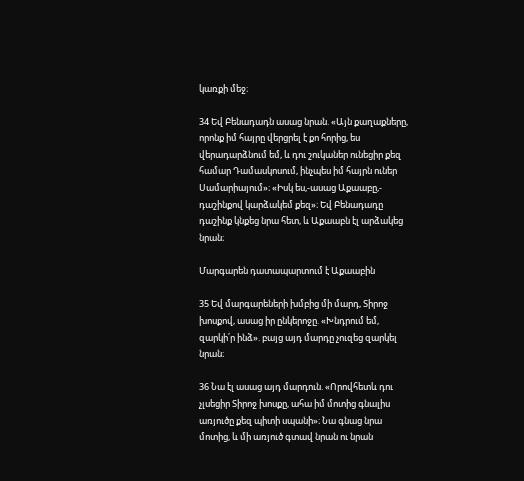կառքի մեջ։

34 Եվ Բենադադն ասաց նրան. «Այն քաղաքները, որոնք իմ հայրը վերցրել է քո հորից, ես վերադարձնում եմ, և դու շուկաներ ունեցիր քեզ համար Դամասկոսում, ինչպես իմ հայրն ուներ Սամարիայում»։ «Իսկ ես,-ասաց Աքաաբը,- դաշինքով կարձակեմ քեզ»։ Եվ Բենադադը դաշինք կնքեց նրա հետ, և Աքաաբն էլ արձակեց նրան։

Մարգարեն դատապարտում է Աքաաբին

35 Եվ մարգարեների խմբից մի մարդ, Տիրոջ խոսքով, ասաց իր ընկերոջը. «Խնդրում եմ, զարկի՛ր ինձ». բայց այդ մարդը չուզեց զարկել նրան։

36 Նա էլ ասաց այդ մարդուն. «Որովհետև դու չլսեցիր Տիրոջ խոսքը, ահա իմ մոտից գնալիս առյուծը քեզ պիտի սպանի»։ Նա գնաց նրա մոտից, և մի առյուծ գտավ նրան ու նրան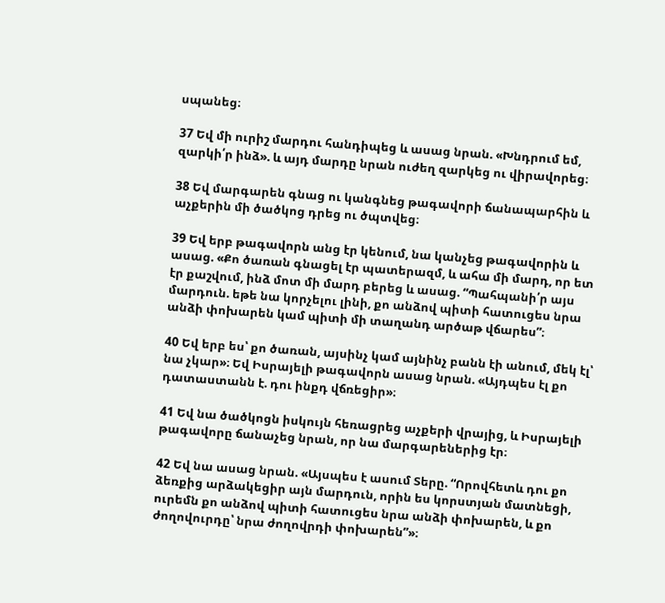սպանեց։

37 Եվ մի ուրիշ մարդու հանդիպեց և ասաց նրան. «Խնդրում եմ, զարկի՛ր ինձ». և այդ մարդը նրան ուժեղ զարկեց ու վիրավորեց։

38 Եվ մարգարեն գնաց ու կանգնեց թագավորի ճանապարհին և աչքերին մի ծածկոց դրեց ու ծպտվեց։

39 Եվ երբ թագավորն անց էր կենում, նա կանչեց թագավորին և ասաց. «Քո ծառան գնացել էր պատերազմ, և ահա մի մարդ, որ ետ էր քաշվում, ինձ մոտ մի մարդ բերեց և ասաց. “Պահպանի՛ր այս մարդուն. եթե նա կորչելու լինի, քո անձով պիտի հատուցես նրա անձի փոխարեն կամ պիտի մի տաղանդ արծաթ վճարես”։

40 Եվ երբ ես՝ քո ծառան, այսինչ կամ այնինչ բանն էի անում, մեկ էլ՝ նա չկար»։ Եվ Իսրայելի թագավորն ասաց նրան. «Այդպես էլ քո դատաստանն է. դու ինքդ վճռեցիր»։

41 Եվ նա ծածկոցն իսկույն հեռացրեց աչքերի վրայից, և Իսրայելի թագավորը ճանաչեց նրան, որ նա մարգարեներից էր։

42 Եվ նա ասաց նրան. «Այսպես է ասում Տերը. “Որովհետև դու քո ձեռքից արձակեցիր այն մարդուն, որին ես կորստյան մատնեցի, ուրեմն քո անձով պիտի հատուցես նրա անձի փոխարեն, և քո ժողովուրդը՝ նրա ժողովրդի փոխարեն”»։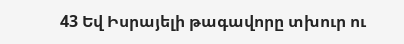43 Եվ Իսրայելի թագավորը տխուր ու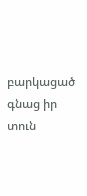բարկացած գնաց իր տուն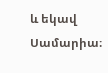և եկավ Սամարիա։